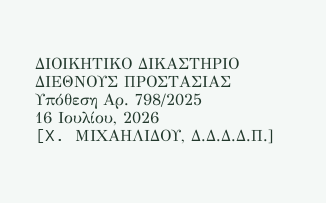ΔΙΟΙΚΗΤΙΚΟ ΔΙΚΑΣΤΗΡΙΟ ΔΙΕΘΝΟΥΣ ΠΡΟΣΤΑΣΙΑΣ
Υπόθεση Αρ. 798/2025
16 Ιουλίου, 2026
[X. ΜΙΧΑΗΛΙΔΟΥ, Δ.Δ.Δ.Δ.Π.]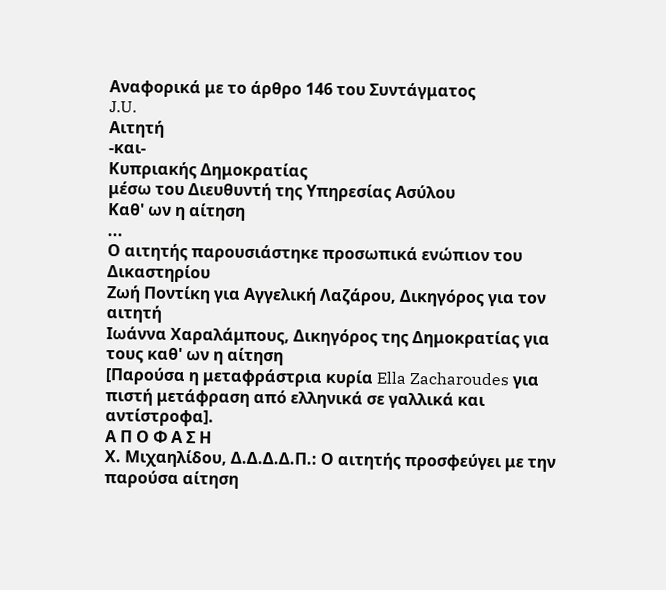Αναφορικά με το άρθρο 146 του Συντάγματος
J.U.
Αιτητή
-και-
Κυπριακής Δημοκρατίας
μέσω του Διευθυντή της Υπηρεσίας Ασύλου
Καθ' ων η αίτηση
...
Ο αιτητής παρουσιάστηκε προσωπικά ενώπιον του Δικαστηρίου
Ζωή Ποντίκη για Αγγελική Λαζάρου, Δικηγόρος για τον αιτητή
Ιωάννα Χαραλάμπους, Δικηγόρος της Δημοκρατίας για τους καθ' ων η αίτηση
[Παρούσα η μεταφράστρια κυρία Ella Zacharoudes για πιστή μετάφραση από ελληνικά σε γαλλικά και αντίστροφα].
Α Π Ο Φ Α Σ Η
Χ. Μιχαηλίδου, Δ.Δ.Δ.Δ.Π.: Ο αιτητής προσφεύγει με την παρούσα αίτηση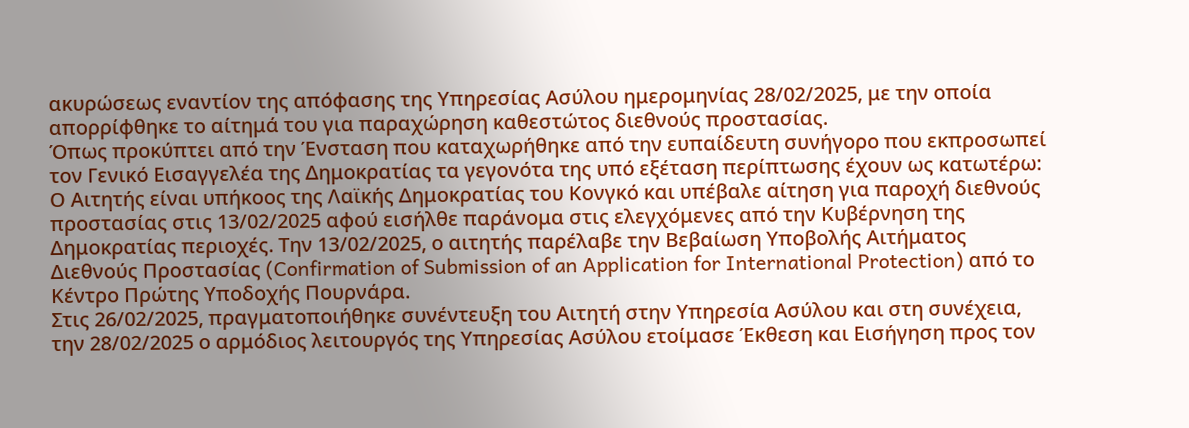ακυρώσεως εναντίον της απόφασης της Υπηρεσίας Ασύλου ημερομηνίας 28/02/2025, με την οποία απορρίφθηκε το αίτημά του για παραχώρηση καθεστώτος διεθνούς προστασίας.
Όπως προκύπτει από την Ένσταση που καταχωρήθηκε από την ευπαίδευτη συνήγορο που εκπροσωπεί τον Γενικό Εισαγγελέα της Δημοκρατίας τα γεγονότα της υπό εξέταση περίπτωσης έχουν ως κατωτέρω: Ο Αιτητής είναι υπήκοος της Λαϊκής Δημοκρατίας του Κονγκό και υπέβαλε αίτηση για παροχή διεθνούς προστασίας στις 13/02/2025 αφού εισήλθε παράνομα στις ελεγχόμενες από την Κυβέρνηση της Δημοκρατίας περιοχές. Την 13/02/2025, ο αιτητής παρέλαβε την Βεβαίωση Υποβολής Αιτήματος Διεθνούς Προστασίας (Confirmation of Submission of an Application for International Protection) από το Κέντρο Πρώτης Υποδοχής Πουρνάρα.
Στις 26/02/2025, πραγματοποιήθηκε συνέντευξη του Αιτητή στην Υπηρεσία Ασύλου και στη συνέχεια, την 28/02/2025 ο αρμόδιος λειτουργός της Υπηρεσίας Ασύλου ετοίμασε Έκθεση και Εισήγηση προς τον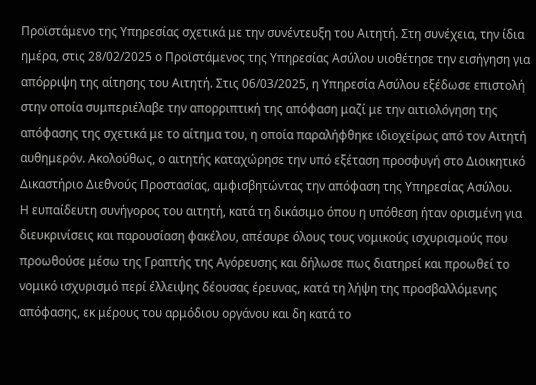Προϊστάμενο της Υπηρεσίας σχετικά με την συνέντευξη του Aιτητή. Στη συνέχεια, την ίδια ημέρα, στις 28/02/2025 ο Προϊστάμενος της Υπηρεσίας Ασύλου υιοθέτησε την εισήγηση για απόρριψη της αίτησης του Αιτητή. Στις 06/03/2025, η Υπηρεσία Ασύλου εξέδωσε επιστολή στην οποία συμπεριέλαβε την απορριπτική της απόφαση μαζί με την αιτιολόγηση της απόφασης της σχετικά με το αίτημα του, η οποία παραλήφθηκε ιδιοχείρως από τον Αιτητή αυθημερόν. Ακολούθως, ο αιτητής καταχώρησε την υπό εξέταση προσφυγή στο Διοικητικό Δικαστήριο Διεθνούς Προστασίας, αμφισβητώντας την απόφαση της Υπηρεσίας Ασύλου.
Η ευπαίδευτη συνήγορος του αιτητή, κατά τη δικάσιμο όπου η υπόθεση ήταν ορισμένη για διευκρινίσεις και παρουσίαση φακέλου, απέσυρε όλους τους νομικούς ισχυρισμούς που προωθούσε μέσω της Γραπτής της Αγόρευσης και δήλωσε πως διατηρεί και προωθεί το νομικό ισχυρισμό περί έλλειψης δέουσας έρευνας, κατά τη λήψη της προσβαλλόμενης απόφασης, εκ μέρους του αρμόδιου οργάνου και δη κατά το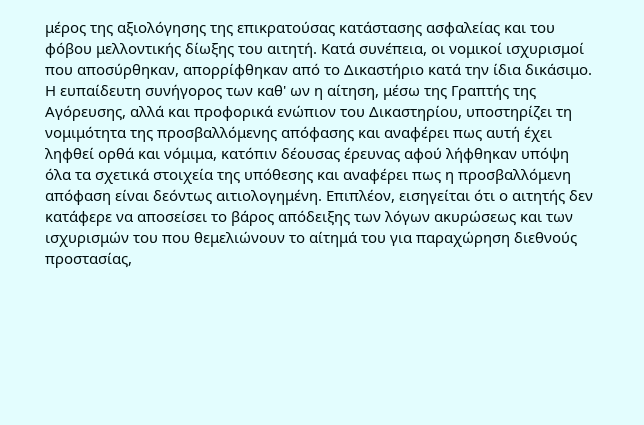μέρος της αξιολόγησης της επικρατούσας κατάστασης ασφαλείας και του φόβου μελλοντικής δίωξης του αιτητή. Κατά συνέπεια, οι νομικοί ισχυρισμοί που αποσύρθηκαν, απορρίφθηκαν από το Δικαστήριο κατά την ίδια δικάσιμο.
Η ευπαίδευτη συνήγορος των καθ' ων η αίτηση, μέσω της Γραπτής της Αγόρευσης, αλλά και προφορικά ενώπιον του Δικαστηρίου, υποστηρίζει τη νομιμότητα της προσβαλλόμενης απόφασης και αναφέρει πως αυτή έχει ληφθεί ορθά και νόμιμα, κατόπιν δέουσας έρευνας αφού λήφθηκαν υπόψη όλα τα σχετικά στοιχεία της υπόθεσης και αναφέρει πως η προσβαλλόμενη απόφαση είναι δεόντως αιτιολογημένη. Επιπλέον, εισηγείται ότι ο αιτητής δεν κατάφερε να αποσείσει το βάρος απόδειξης των λόγων ακυρώσεως και των ισχυρισμών του που θεμελιώνουν το αίτημά του για παραχώρηση διεθνούς προστασίας,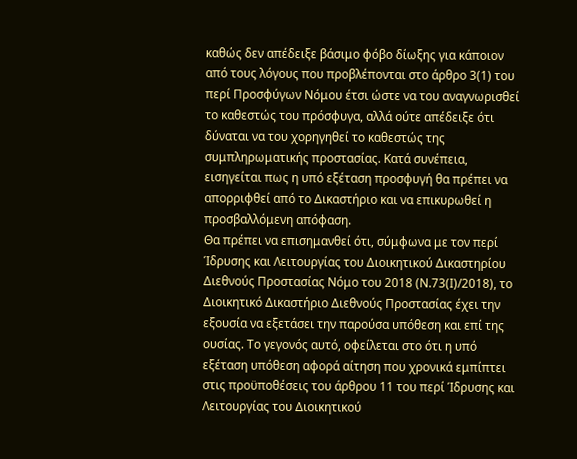καθώς δεν απέδειξε βάσιμο φόβο δίωξης για κάποιον από τους λόγους που προβλέπονται στο άρθρο 3(1) του περί Προσφύγων Νόμου έτσι ώστε να του αναγνωρισθεί το καθεστώς του πρόσφυγα, αλλά ούτε απέδειξε ότι δύναται να του χορηγηθεί το καθεστώς της συμπληρωματικής προστασίας. Κατά συνέπεια, εισηγείται πως η υπό εξέταση προσφυγή θα πρέπει να απορριφθεί από το Δικαστήριο και να επικυρωθεί η προσβαλλόμενη απόφαση.
Θα πρέπει να επισημανθεί ότι, σύμφωνα με τον περί Ίδρυσης και Λειτουργίας του Διοικητικού Δικαστηρίου Διεθνούς Προστασίας Νόμο του 2018 (Ν.73(Ι)/2018), το Διοικητικό Δικαστήριο Διεθνούς Προστασίας έχει την εξουσία να εξετάσει την παρούσα υπόθεση και επί της ουσίας. Το γεγονός αυτό, οφείλεται στο ότι η υπό εξέταση υπόθεση αφορά αίτηση που χρονικά εμπίπτει στις προϋποθέσεις του άρθρου 11 του περί Ίδρυσης και Λειτουργίας του Διοικητικού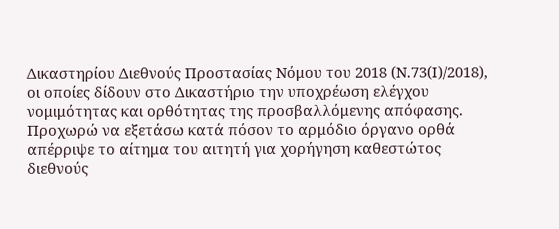Δικαστηρίου Διεθνούς Προστασίας Νόμου του 2018 (Ν.73(Ι)/2018), οι οποίες δίδουν στο Δικαστήριο την υποχρέωση ελέγχου νομιμότητας και ορθότητας της προσβαλλόμενης απόφασης.
Προχωρώ να εξετάσω κατά πόσον το αρμόδιο όργανο ορθά απέρριψε το αίτημα του αιτητή για χορήγηση καθεστώτος διεθνούς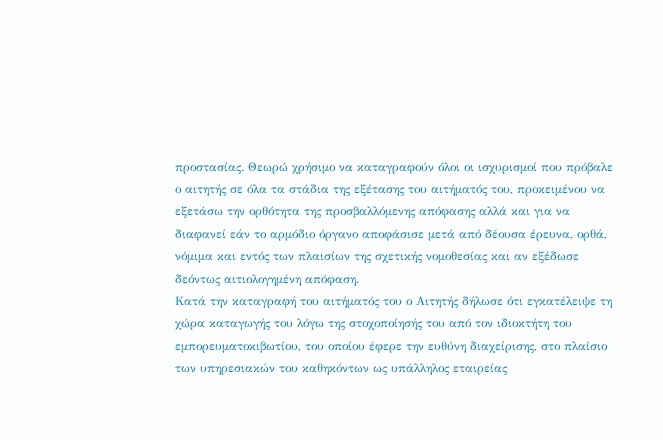προστασίας. Θεωρώ χρήσιμο να καταγραφούν όλοι οι ισχυρισμοί που πρόβαλε ο αιτητής σε όλα τα στάδια της εξέτασης του αιτήματός του, προκειμένου να εξετάσω την ορθότητα της προσβαλλόμενης απόφασης αλλά και για να διαφανεί εάν το αρμόδιο όργανο αποφάσισε μετά από δέουσα έρευνα, ορθά, νόμιμα και εντός των πλαισίων της σχετικής νομοθεσίας και αν εξέδωσε δεόντως αιτιολογημένη απόφαση.
Κατά την καταγραφή του αιτήματός του ο Αιτητής δήλωσε ότι εγκατέλειψε τη χώρα καταγωγής του λόγω της στοχοποίησής του από τον ιδιοκτήτη του εμπορευματοκιβωτίου, του οποίου έφερε την ευθύνη διαχείρισης, στο πλαίσιο των υπηρεσιακών του καθηκόντων ως υπάλληλος εταιρείας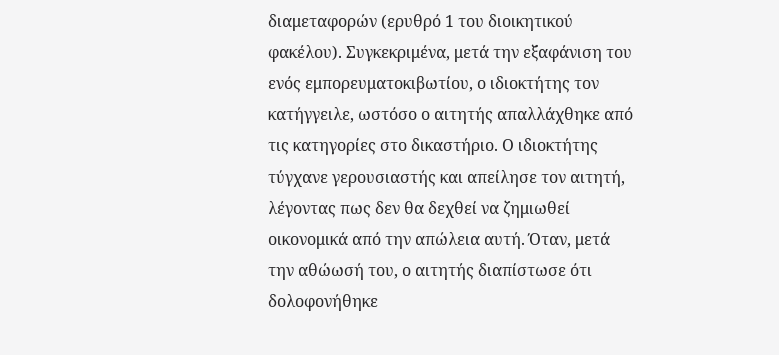διαμεταφορών (ερυθρό 1 του διοικητικού φακέλου). Συγκεκριμένα, μετά την εξαφάνιση του ενός εμπορευματοκιβωτίου, ο ιδιοκτήτης τον κατήγγειλε, ωστόσο ο αιτητής απαλλάχθηκε από τις κατηγορίες στο δικαστήριο. Ο ιδιοκτήτης τύγχανε γερουσιαστής και απείλησε τον αιτητή, λέγοντας πως δεν θα δεχθεί να ζημιωθεί οικονομικά από την απώλεια αυτή. Όταν, μετά την αθώωσή του, ο αιτητής διαπίστωσε ότι δολοφονήθηκε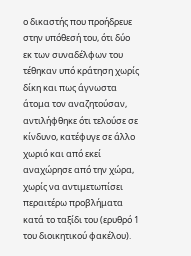ο δικαστής που προήδρευε στην υπόθεσή του, ότι δύο εκ των συναδέλφων του τέθηκαν υπό κράτηση χωρίς δίκη και πως άγνωστα άτομα τον αναζητούσαν, αντιλήφθηκε ότι τελούσε σε κίνδυνο, κατέφυγε σε άλλο χωριό και από εκεί αναχώρησε από την χώρα, χωρίς να αντιμετωπίσει περαιτέρω προβλήματα κατά το ταξίδι του (ερυθρό 1 του διοικητικού φακέλου).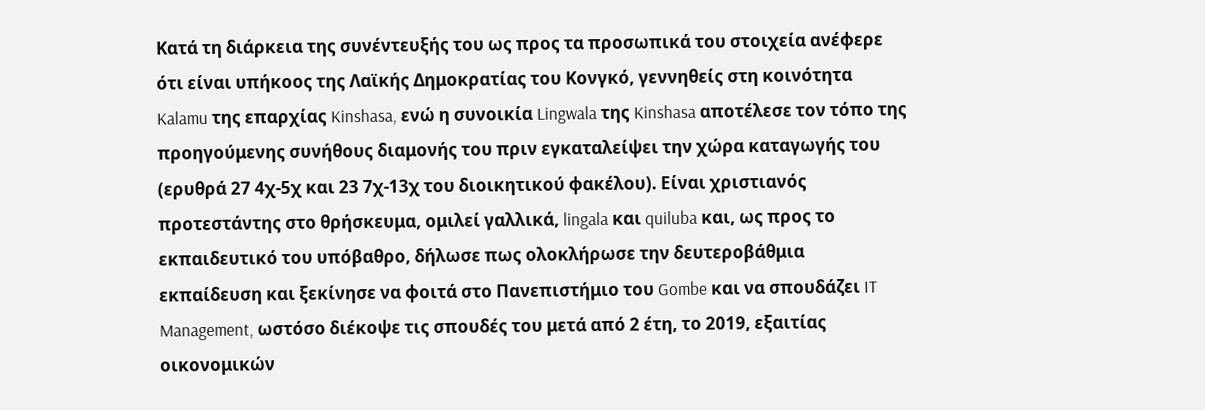Κατά τη διάρκεια της συνέντευξής του ως προς τα προσωπικά του στοιχεία ανέφερε ότι είναι υπήκοος της Λαϊκής Δημοκρατίας του Κονγκό, γεννηθείς στη κοινότητα Kalamu της επαρχίας Kinshasa, ενώ η συνοικία Lingwala της Kinshasa αποτέλεσε τον τόπο της προηγούμενης συνήθους διαμονής του πριν εγκαταλείψει την χώρα καταγωγής του (ερυθρά 27 4χ-5χ και 23 7χ-13χ του διοικητικού φακέλου). Είναι χριστιανός προτεστάντης στο θρήσκευμα, ομιλεί γαλλικά, lingala και quiluba και, ως προς το εκπαιδευτικό του υπόβαθρο, δήλωσε πως ολοκλήρωσε την δευτεροβάθμια εκπαίδευση και ξεκίνησε να φοιτά στο Πανεπιστήμιο του Gombe και να σπουδάζει IT Management, ωστόσο διέκοψε τις σπουδές του μετά από 2 έτη, το 2019, εξαιτίας οικονομικών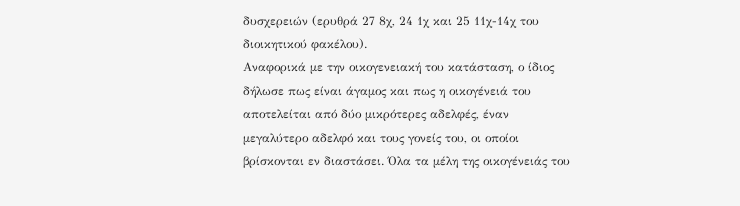δυσχερειών (ερυθρά 27 8χ, 24 1χ και 25 11χ-14χ του διοικητικού φακέλου).
Αναφορικά με την οικογενειακή του κατάσταση, ο ίδιος δήλωσε πως είναι άγαμος και πως η οικογένειά του αποτελείται από δύο μικρότερες αδελφές, έναν μεγαλύτερο αδελφό και τους γονείς του, οι οποίοι βρίσκονται εν διαστάσει. Όλα τα μέλη της οικογένειάς του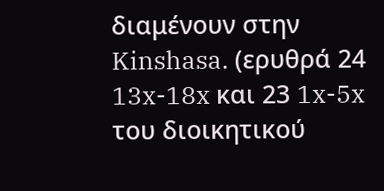διαμένουν στην Kinshasa. (ερυθρά 24 13x-18x και 23 1x-5x του διοικητικού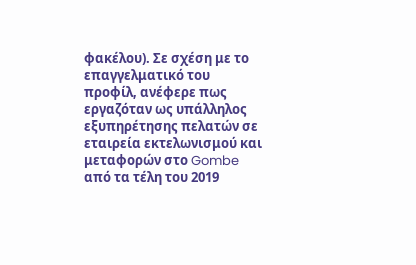φακέλου). Σε σχέση με το επαγγελματικό του προφίλ, ανέφερε πως εργαζόταν ως υπάλληλος εξυπηρέτησης πελατών σε εταιρεία εκτελωνισμού και μεταφορών στο Gombe από τα τέλη του 2019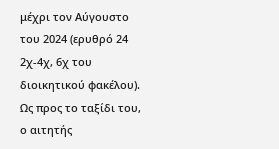μέχρι τον Αύγουστο του 2024 (ερυθρό 24 2χ-4χ, 6χ του διοικητικού φακέλου). Ως προς το ταξίδι του, ο αιτητής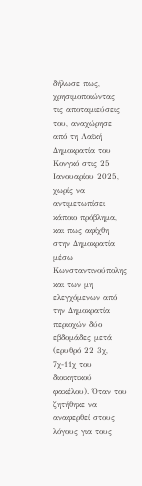δήλωσε πως, χρησιμοποιώντας τις αποταμιεύσεις του, αναχώρησε από τη Λαϊκή Δημοκρατία του Κονγκό στις 25 Ιανουαρίου 2025, χωρίς να αντιμετωπίσει κάποιο πρόβλημα, και πως αφίχθη στην Δημοκρατία μέσω Κωνσταντινούπολης και των μη ελεγχόμενων από την Δημοκρατία περιοχών δύο εβδομάδες μετά (ερυθρό 22 3χ, 7χ-11χ του διοικητικού φακέλου). Όταν του ζητήθηκε να αναφερθεί στους λόγους για τους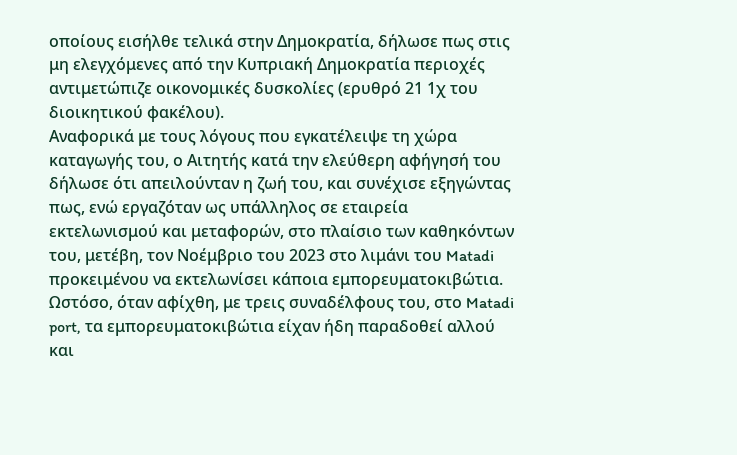οποίους εισήλθε τελικά στην Δημοκρατία, δήλωσε πως στις μη ελεγχόμενες από την Κυπριακή Δημοκρατία περιοχές αντιμετώπιζε οικονομικές δυσκολίες (ερυθρό 21 1χ του διοικητικού φακέλου).
Αναφορικά με τους λόγους που εγκατέλειψε τη χώρα καταγωγής του, ο Αιτητής κατά την ελεύθερη αφήγησή του δήλωσε ότι απειλούνταν η ζωή του, και συνέχισε εξηγώντας πως, ενώ εργαζόταν ως υπάλληλος σε εταιρεία εκτελωνισμού και μεταφορών, στο πλαίσιο των καθηκόντων του, μετέβη, τον Νοέμβριο του 2023 στο λιμάνι του Matadi προκειμένου να εκτελωνίσει κάποια εμπορευματοκιβώτια. Ωστόσο, όταν αφίχθη, με τρεις συναδέλφους του, στο Matadi port, τα εμπορευματοκιβώτια είχαν ήδη παραδοθεί αλλού και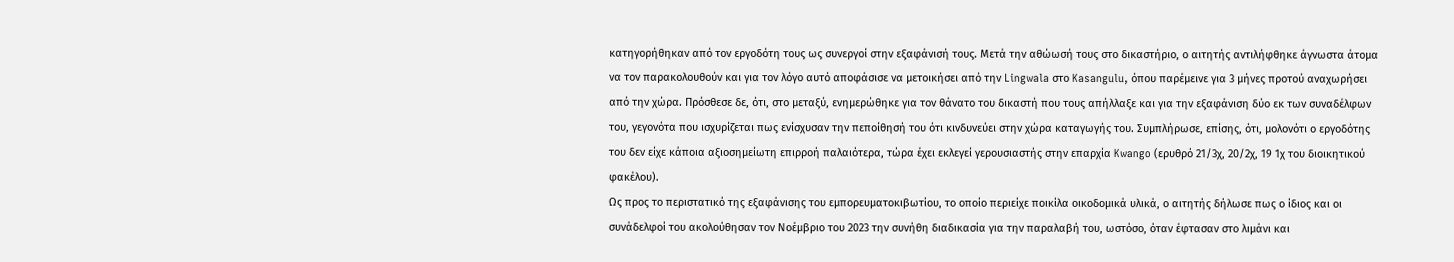κατηγορήθηκαν από τον εργοδότη τους ως συνεργοί στην εξαφάνισή τους. Μετά την αθώωσή τους στο δικαστήριο, ο αιτητής αντιλήφθηκε άγνωστα άτομα να τον παρακολουθούν και για τον λόγο αυτό αποφάσισε να μετοικήσει από την Lingwala στο Kasangulu, όπου παρέμεινε για 3 μήνες προτού αναχωρήσει από την χώρα. Πρόσθεσε δε, ότι, στο μεταξύ, ενημερώθηκε για τον θάνατο του δικαστή που τους απήλλαξε και για την εξαφάνιση δύο εκ των συναδέλφων του, γεγονότα που ισχυρίζεται πως ενίσχυσαν την πεποίθησή του ότι κινδυνεύει στην χώρα καταγωγής του. Συμπλήρωσε, επίσης, ότι, μολονότι ο εργοδότης του δεν είχε κάποια αξιοσημείωτη επιρροή παλαιότερα, τώρα έχει εκλεγεί γερουσιαστής στην επαρχία Kwango (ερυθρό 21/3χ, 20/2χ, 19 1χ του διοικητικού φακέλου).
Ως προς το περιστατικό της εξαφάνισης του εμπορευματοκιβωτίου, το οποίο περιείχε ποικίλα οικοδομικά υλικά, ο αιτητής δήλωσε πως ο ίδιος και οι συνάδελφοί του ακολούθησαν τον Νοέμβριο του 2023 την συνήθη διαδικασία για την παραλαβή του, ωστόσο, όταν έφτασαν στο λιμάνι και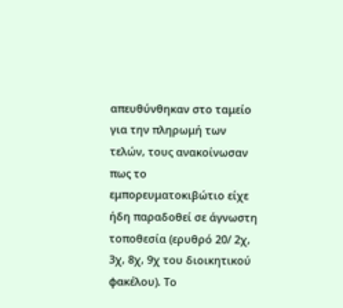απευθύνθηκαν στο ταμείο για την πληρωμή των τελών, τους ανακοίνωσαν πως το εμπορευματοκιβώτιο είχε ήδη παραδοθεί σε άγνωστη τοποθεσία (ερυθρό 20/ 2χ, 3χ, 8χ, 9χ του διοικητικού φακέλου). Το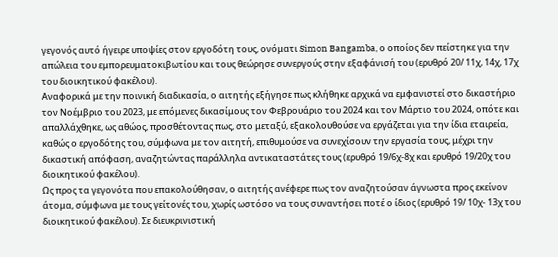γεγονός αυτό ήγειρε υποψίες στον εργοδότη τους, ονόματι Simon Bangamba, ο οποίος δεν πείστηκε για την απώλεια του εμπορευματοκιβωτίου και τους θεώρησε συνεργούς στην εξαφάνισή του (ερυθρό 20/ 11χ, 14χ, 17χ του διοικητικού φακέλου).
Αναφορικά με την ποινική διαδικασία, ο αιτητής εξήγησε πως κλήθηκε αρχικά να εμφανιστεί στο δικαστήριο τον Νοέμβριο του 2023, με επόμενες δικασίμους τον Φεβρουάριο του 2024 και τον Μάρτιο του 2024, οπότε και απαλλάχθηκε, ως αθώος, προσθέτοντας πως, στο μεταξύ, εξακολουθούσε να εργάζεται για την ίδια εταιρεία, καθώς ο εργοδότης του, σύμφωνα με τον αιτητή, επιθυμούσε να συνεχίσουν την εργασία τους, μέχρι την δικαστική απόφαση, αναζητώντας παράλληλα αντικαταστάτες τους (ερυθρό 19/6χ-8χ και ερυθρό 19/20χ του διοικητικού φακέλου).
Ως προς τα γεγονότα που επακολούθησαν, ο αιτητής ανέφερε πως τον αναζητούσαν άγνωστα προς εκείνον άτομα, σύμφωνα με τους γείτονές του, χωρίς ωστόσο να τους συναντήσει ποτέ ο ίδιος (ερυθρό 19/ 10χ- 13χ του διοικητικού φακέλου). Σε διευκρινιστική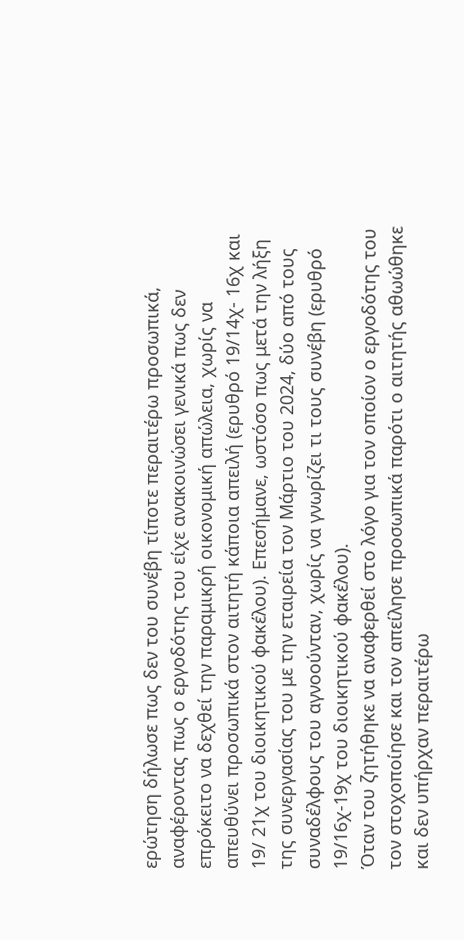ερώτηση δήλωσε πως δεν του συνέβη τίποτε περαιτέρω προσωπικά, αναφέροντας πως ο εργοδότης του είχε ανακοινώσει γενικά πως δεν επρόκειτο να δεχθεί την παραμικρή οικονομική απώλεια, χωρίς να απευθύνει προσωπικά στον αιτητή κάποια απειλή (ερυθρό 19/14χ- 16χ και 19/ 21χ του διοικητικού φακέλου). Επεσήμανε, ωστόσο πως μετά την λήξη της συνεργασίας του με την εταιρεία τον Μάρτιο του 2024, δύο από τους συναδέλφους του αγνοούνταν, χωρίς να γνωρίζει τι τους συνέβη (ερυθρό 19/16χ-19χ του διοικητικού φακέλου).
Όταν του ζητήθηκε να αναφερθεί στο λόγο για τον οποίον ο εργοδότης του τον στοχοποίησε και τον απείλησε προσωπικά παρότι ο αιτητής αθωώθηκε και δεν υπήρχαν περαιτέρω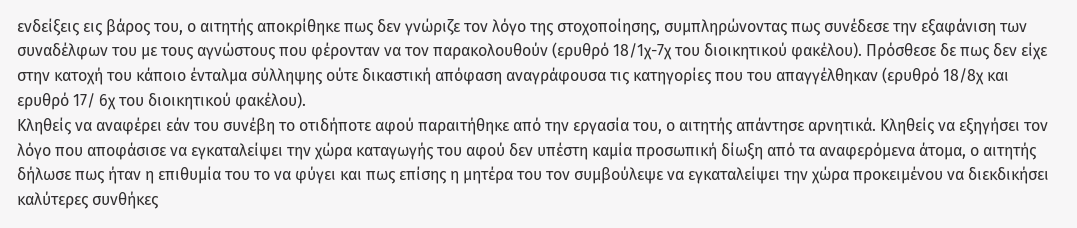ενδείξεις εις βάρος του, ο αιτητής αποκρίθηκε πως δεν γνώριζε τον λόγο της στοχοποίησης, συμπληρώνοντας πως συνέδεσε την εξαφάνιση των συναδέλφων του με τους αγνώστους που φέρονταν να τον παρακολουθούν (ερυθρό 18/1χ-7χ του διοικητικού φακέλου). Πρόσθεσε δε πως δεν είχε στην κατοχή του κάποιο ένταλμα σύλληψης ούτε δικαστική απόφαση αναγράφουσα τις κατηγορίες που του απαγγέλθηκαν (ερυθρό 18/8χ και ερυθρό 17/ 6χ του διοικητικού φακέλου).
Κληθείς να αναφέρει εάν του συνέβη το οτιδήποτε αφού παραιτήθηκε από την εργασία του, ο αιτητής απάντησε αρνητικά. Κληθείς να εξηγήσει τον λόγο που αποφάσισε να εγκαταλείψει την χώρα καταγωγής του αφού δεν υπέστη καμία προσωπική δίωξη από τα αναφερόμενα άτομα, ο αιτητής δήλωσε πως ήταν η επιθυμία του το να φύγει και πως επίσης η μητέρα του τον συμβούλεψε να εγκαταλείψει την χώρα προκειμένου να διεκδικήσει καλύτερες συνθήκες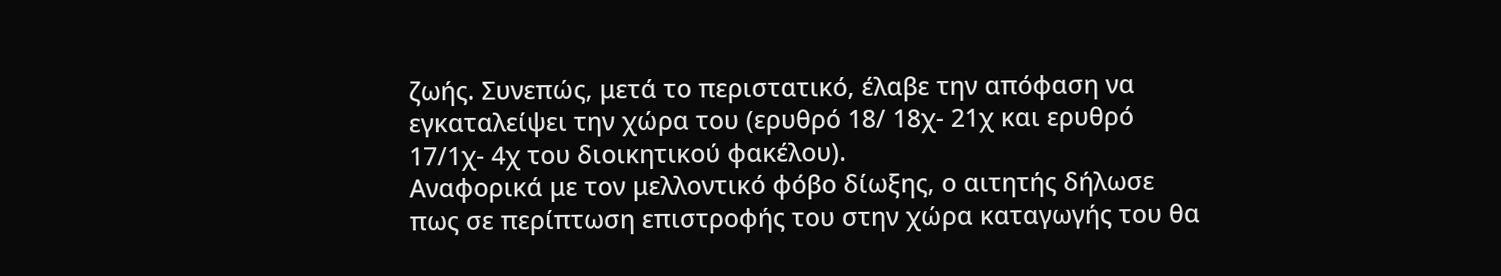ζωής. Συνεπώς, μετά το περιστατικό, έλαβε την απόφαση να εγκαταλείψει την χώρα του (ερυθρό 18/ 18χ- 21χ και ερυθρό 17/1χ- 4χ του διοικητικού φακέλου).
Αναφορικά με τον μελλοντικό φόβο δίωξης, ο αιτητής δήλωσε πως σε περίπτωση επιστροφής του στην χώρα καταγωγής του θα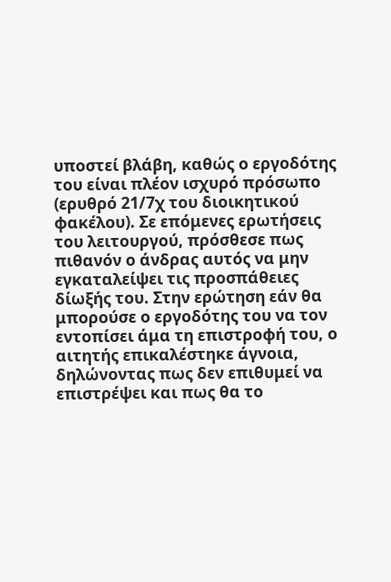υποστεί βλάβη, καθώς ο εργοδότης του είναι πλέον ισχυρό πρόσωπο (ερυθρό 21/7χ του διοικητικού φακέλου). Σε επόμενες ερωτήσεις του λειτουργού, πρόσθεσε πως πιθανόν ο άνδρας αυτός να μην εγκαταλείψει τις προσπάθειες δίωξής του. Στην ερώτηση εάν θα μπορούσε ο εργοδότης του να τον εντοπίσει άμα τη επιστροφή του, ο αιτητής επικαλέστηκε άγνοια, δηλώνοντας πως δεν επιθυμεί να επιστρέψει και πως θα το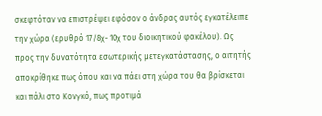σκεφτόταν να επιστρέψει εφόσον ο άνδρας αυτός εγκατέλειπε την χώρα (ερυθρό 17/8χ- 10χ του διοικητικού φακέλου). Ως προς την δυνατότητα εσωτερικής μετεγκατάστασης, ο αιτητής αποκρίθηκε πως όπου και να πάει στη χώρα του θα βρίσκεται και πάλι στο Κονγκό, πως προτιμά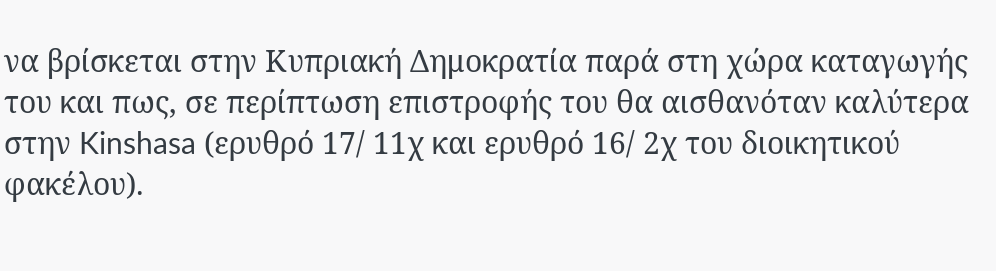να βρίσκεται στην Κυπριακή Δημοκρατία παρά στη χώρα καταγωγής του και πως, σε περίπτωση επιστροφής του θα αισθανόταν καλύτερα στην Kinshasa (ερυθρό 17/ 11χ και ερυθρό 16/ 2χ του διοικητικού φακέλου).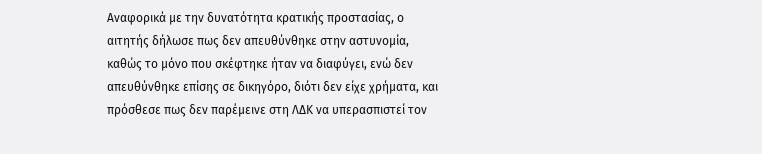Αναφορικά με την δυνατότητα κρατικής προστασίας, ο αιτητής δήλωσε πως δεν απευθύνθηκε στην αστυνομία, καθώς το μόνο που σκέφτηκε ήταν να διαφύγει, ενώ δεν απευθύνθηκε επίσης σε δικηγόρο, διότι δεν είχε χρήματα, και πρόσθεσε πως δεν παρέμεινε στη ΛΔΚ να υπερασπιστεί τον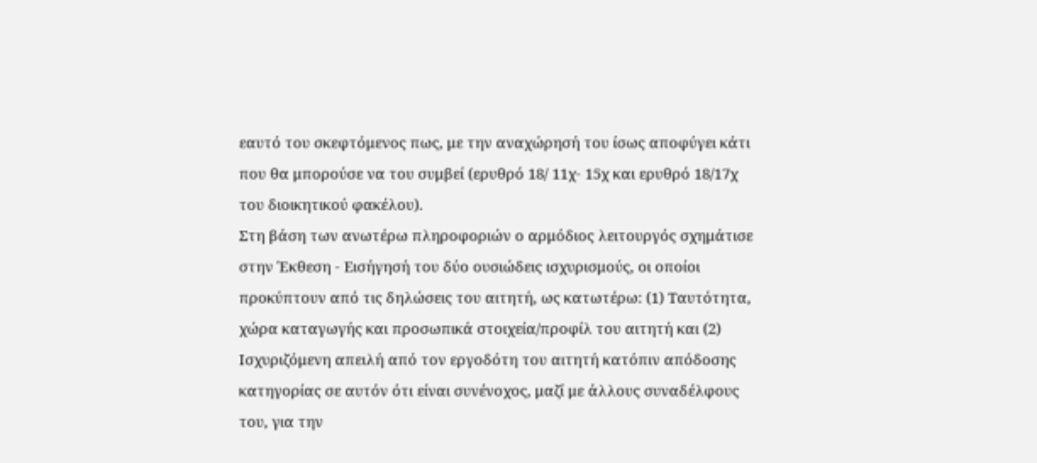εαυτό του σκεφτόμενος πως, με την αναχώρησή του ίσως αποφύγει κάτι που θα μπορούσε να του συμβεί (ερυθρό 18/ 11χ- 15χ και ερυθρό 18/17χ του διοικητικού φακέλου).
Στη βάση των ανωτέρω πληροφοριών ο αρμόδιος λειτουργός σχημάτισε στην Έκθεση - Εισήγησή του δύο ουσιώδεις ισχυρισμούς, οι οποίοι προκύπτουν από τις δηλώσεις του αιτητή, ως κατωτέρω: (1) Ταυτότητα, χώρα καταγωγής και προσωπικά στοιχεία/προφίλ του αιτητή και (2) Ισχυριζόμενη απειλή από τον εργοδότη του αιτητή κατόπιν απόδοσης κατηγορίας σε αυτόν ότι είναι συνένοχος, μαζί με άλλους συναδέλφους του, για την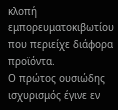κλοπή εμπορευματοκιβωτίου που περιείχε διάφορα προϊόντα.
Ο πρώτος ουσιώδης ισχυρισμός έγινε εν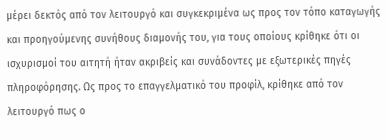μέρει δεκτός από τον λειτουργό και συγκεκριμένα ως προς τον τόπο καταγωγής και προηγούμενης συνήθους διαμονής του, για τους οποίους κρίθηκε ότι οι ισχυρισμοί του αιτητή ήταν ακριβείς και συνάδοντες με εξωτερικές πηγές πληροφόρησης. Ως προς το επαγγελματικό του προφίλ, κρίθηκε από τον λειτουργό πως ο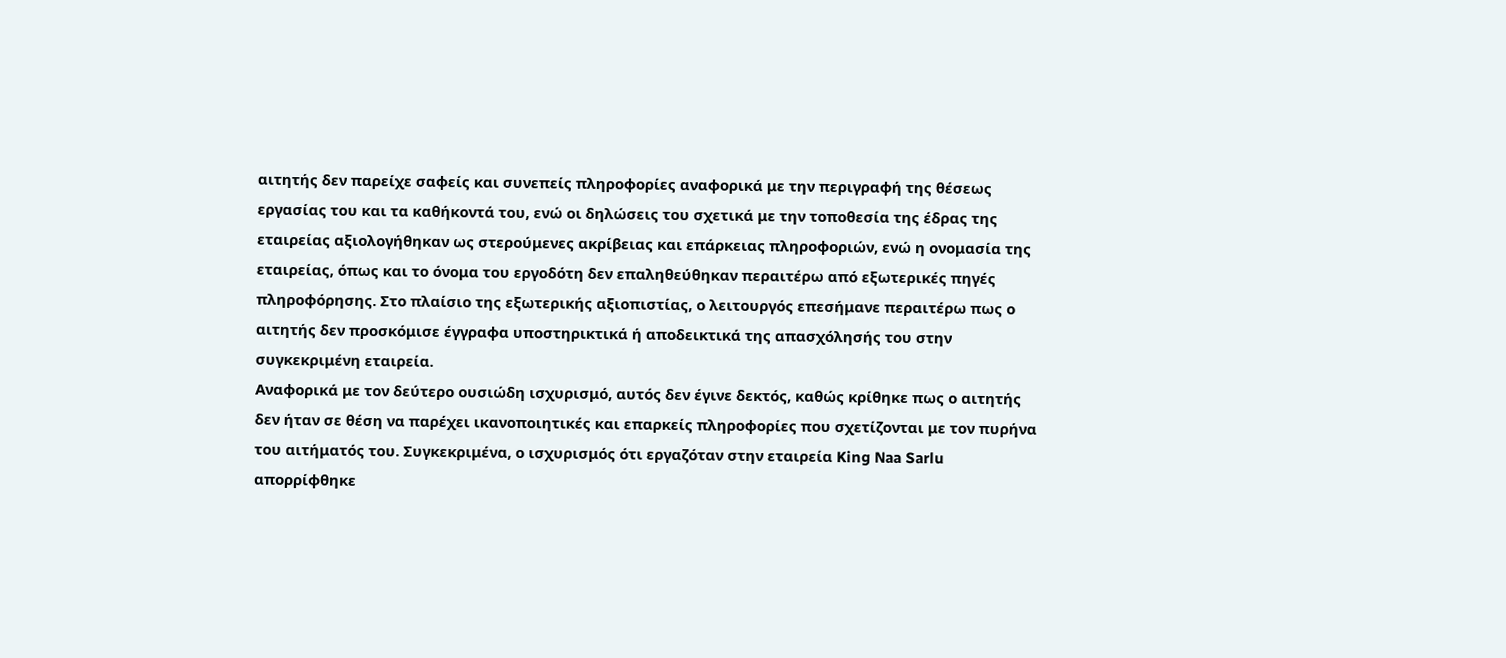αιτητής δεν παρείχε σαφείς και συνεπείς πληροφορίες αναφορικά με την περιγραφή της θέσεως εργασίας του και τα καθήκοντά του, ενώ οι δηλώσεις του σχετικά με την τοποθεσία της έδρας της εταιρείας αξιολογήθηκαν ως στερούμενες ακρίβειας και επάρκειας πληροφοριών, ενώ η ονομασία της εταιρείας, όπως και το όνομα του εργοδότη δεν επαληθεύθηκαν περαιτέρω από εξωτερικές πηγές πληροφόρησης. Στο πλαίσιο της εξωτερικής αξιοπιστίας, ο λειτουργός επεσήμανε περαιτέρω πως ο αιτητής δεν προσκόμισε έγγραφα υποστηρικτικά ή αποδεικτικά της απασχόλησής του στην συγκεκριμένη εταιρεία.
Αναφορικά με τον δεύτερο ουσιώδη ισχυρισμό, αυτός δεν έγινε δεκτός, καθώς κρίθηκε πως ο αιτητής δεν ήταν σε θέση να παρέχει ικανοποιητικές και επαρκείς πληροφορίες που σχετίζονται με τον πυρήνα του αιτήματός του. Συγκεκριμένα, ο ισχυρισμός ότι εργαζόταν στην εταιρεία King Naa Sarlu απορρίφθηκε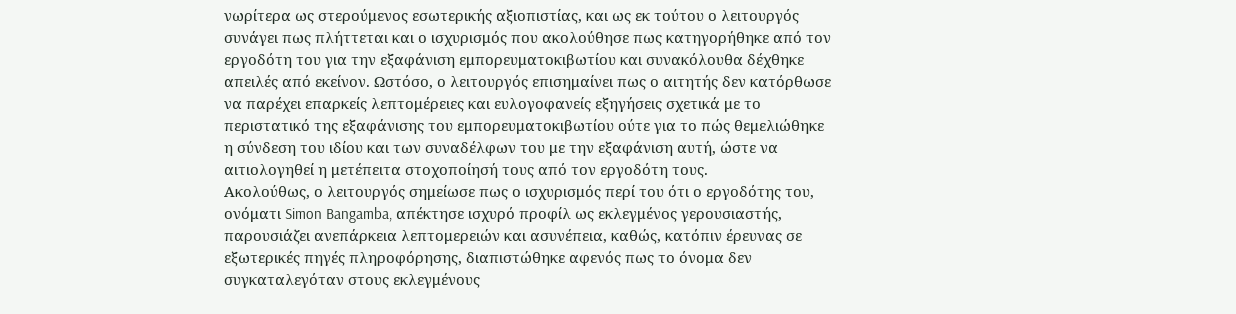νωρίτερα ως στερούμενος εσωτερικής αξιοπιστίας, και ως εκ τούτου ο λειτουργός συνάγει πως πλήττεται και ο ισχυρισμός που ακολούθησε πως κατηγορήθηκε από τον εργοδότη του για την εξαφάνιση εμπορευματοκιβωτίου και συνακόλουθα δέχθηκε απειλές από εκείνον. Ωστόσο, ο λειτουργός επισημαίνει πως ο αιτητής δεν κατόρθωσε να παρέχει επαρκείς λεπτομέρειες και ευλογοφανείς εξηγήσεις σχετικά με το περιστατικό της εξαφάνισης του εμπορευματοκιβωτίου ούτε για το πώς θεμελιώθηκε η σύνδεση του ιδίου και των συναδέλφων του με την εξαφάνιση αυτή, ώστε να αιτιολογηθεί η μετέπειτα στοχοποίησή τους από τον εργοδότη τους.
Ακολούθως, ο λειτουργός σημείωσε πως ο ισχυρισμός περί του ότι ο εργοδότης του, ονόματι Simon Bangamba, απέκτησε ισχυρό προφίλ ως εκλεγμένος γερουσιαστής, παρουσιάζει ανεπάρκεια λεπτομερειών και ασυνέπεια, καθώς, κατόπιν έρευνας σε εξωτερικές πηγές πληροφόρησης, διαπιστώθηκε αφενός πως το όνομα δεν συγκαταλεγόταν στους εκλεγμένους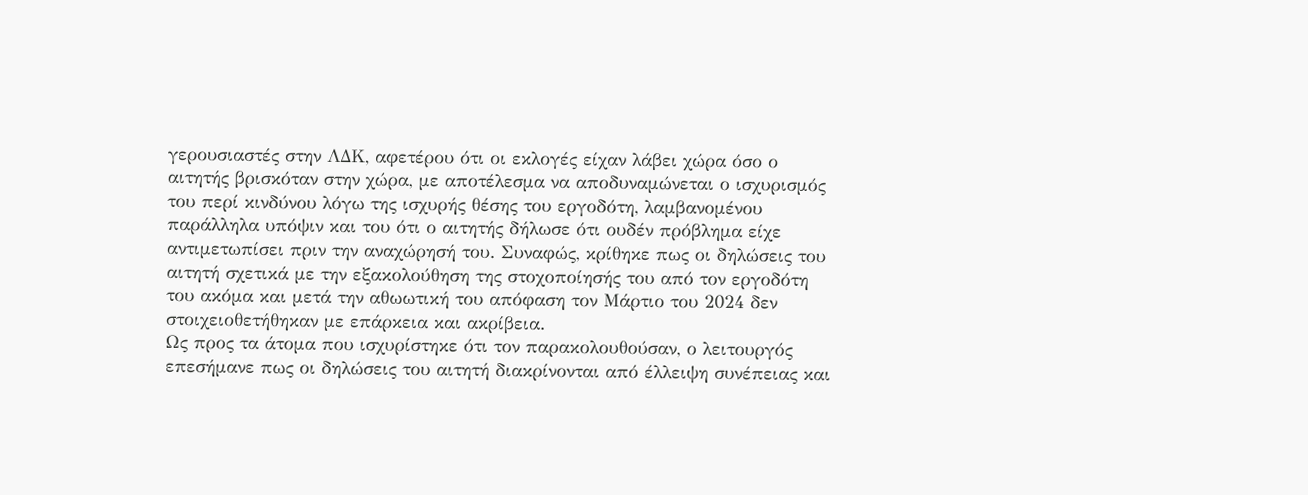γερουσιαστές στην ΛΔΚ, αφετέρου ότι οι εκλογές είχαν λάβει χώρα όσο ο αιτητής βρισκόταν στην χώρα, με αποτέλεσμα να αποδυναμώνεται ο ισχυρισμός του περί κινδύνου λόγω της ισχυρής θέσης του εργοδότη, λαμβανομένου παράλληλα υπόψιν και του ότι ο αιτητής δήλωσε ότι ουδέν πρόβλημα είχε αντιμετωπίσει πριν την αναχώρησή του. Συναφώς, κρίθηκε πως οι δηλώσεις του αιτητή σχετικά με την εξακολούθηση της στοχοποίησής του από τον εργοδότη του ακόμα και μετά την αθωωτική του απόφαση τον Μάρτιο του 2024 δεν στοιχειοθετήθηκαν με επάρκεια και ακρίβεια.
Ως προς τα άτομα που ισχυρίστηκε ότι τον παρακολουθούσαν, ο λειτουργός επεσήμανε πως οι δηλώσεις του αιτητή διακρίνονται από έλλειψη συνέπειας και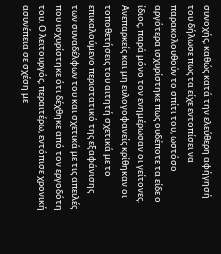συνοχής, καθώς κατά την ελεύθερη αφήγησή του δήλωσε πως τα είχε εντοπίσει να παρακολουθούν το σπίτι του, ωστόσο αργότερα ισχυρίστηκε πως ουδέποτε τα είδε ο ίδιος, παρά μόνο τον ενημέρωσαν οι γείτονες. Ανεπαρκείς και μη ευλογοφανείς κρίθηκαν οι τοποθετήσεις του αιτητή σχετικά με το επικαλούμενο περιστατικό της εξαφάνισης των συναδέλφων του και σχετικά με τις απειλές που ισχυρίστηκε ότι δέχθηκε από τον εργοδότη του. Ο λειτουργός, περαιτέρω, εντόπισε χρονική ασυνέπεια σε σχέση με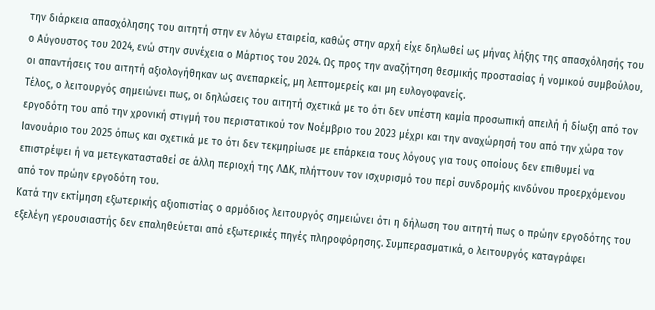την διάρκεια απασχόλησης του αιτητή στην εν λόγω εταιρεία, καθώς στην αρχή είχε δηλωθεί ως μήνας λήξης της απασχόλησής του ο Αύγουστος του 2024, ενώ στην συνέχεια ο Μάρτιος του 2024. Ως προς την αναζήτηση θεσμικής προστασίας ή νομικού συμβούλου, οι απαντήσεις του αιτητή αξιολογήθηκαν ως ανεπαρκείς, μη λεπτομερείς και μη ευλογοφανείς.
Τέλος, ο λειτουργός σημειώνει πως, οι δηλώσεις του αιτητή σχετικά με το ότι δεν υπέστη καμία προσωπική απειλή ή δίωξη από τον εργοδότη του από την χρονική στιγμή του περιστατικού τον Νοέμβριο του 2023 μέχρι και την αναχώρησή του από την χώρα τον Ιανουάριο του 2025 όπως και σχετικά με το ότι δεν τεκμηρίωσε με επάρκεια τους λόγους για τους οποίους δεν επιθυμεί να επιστρέψει ή να μετεγκατασταθεί σε άλλη περιοχή της ΛΔΚ, πλήττουν τον ισχυρισμό του περί συνδρομής κινδύνου προερχόμενου από τον πρώην εργοδότη του.
Κατά την εκτίμηση εξωτερικής αξιοπιστίας ο αρμόδιος λειτουργός σημειώνει ότι η δήλωση του αιτητή πως ο πρώην εργοδότης του εξελέγη γερουσιαστής δεν επαληθεύεται από εξωτερικές πηγές πληροφόρησης. Συμπερασματικά, ο λειτουργός καταγράφει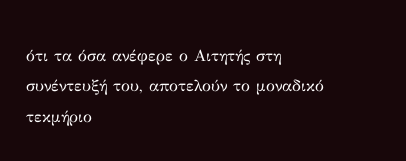ότι τα όσα ανέφερε ο Αιτητής στη συνέντευξή του, αποτελούν το μοναδικό τεκμήριο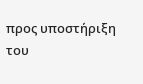προς υποστήριξη του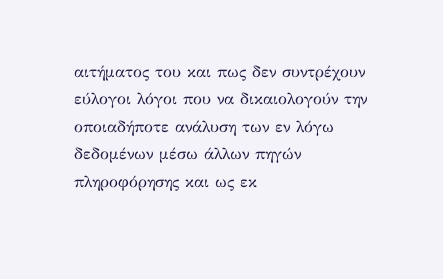αιτήματος του και πως δεν συντρέχουν εύλογοι λόγοι που να δικαιολογούν την οποιαδήποτε ανάλυση των εν λόγω δεδομένων μέσω άλλων πηγών πληροφόρησης και ως εκ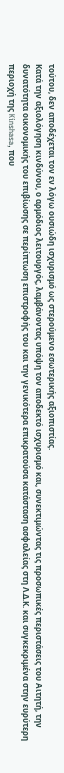τούτου, δεν αποδέχεται τον εν λόγω ουσιώδη ισχυρισμό ως στερούμενο εσωτερικής αξιοπιστίας.
Κατά την αξιολόγηση κινδύνου, ο αρμόδιος λειτουργός, λαμβάνοντας υπόψη τον αποδεκτό ισχυρισμό και, συνεκτιμώντας τις προσωπικές περιστάσεις του Αιτητή, την δυνατότητα οικονομικής του επιβίωσης σε περίπτωση επιστροφής του και την γενικότερα επικρατούσα κατάσταση ασφαλείας στη Λ.Δ.Κ. και συγκεκριμένα στην ευρύτερη περιοχή της Kinshasa, που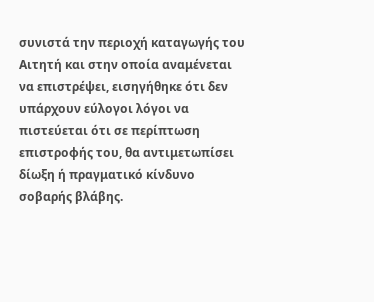συνιστά την περιοχή καταγωγής του Αιτητή και στην οποία αναμένεται να επιστρέψει, εισηγήθηκε ότι δεν υπάρχουν εύλογοι λόγοι να πιστεύεται ότι σε περίπτωση επιστροφής του, θα αντιμετωπίσει δίωξη ή πραγματικό κίνδυνο σοβαρής βλάβης.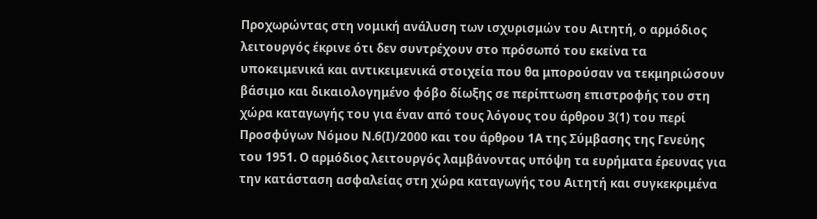Προχωρώντας στη νομική ανάλυση των ισχυρισμών του Αιτητή, ο αρμόδιος λειτουργός έκρινε ότι δεν συντρέχουν στο πρόσωπό του εκείνα τα υποκειμενικά και αντικειμενικά στοιχεία που θα μπορούσαν να τεκμηριώσουν βάσιμο και δικαιολογημένο φόβο δίωξης σε περίπτωση επιστροφής του στη χώρα καταγωγής του για έναν από τους λόγους του άρθρου 3(1) του περί Προσφύγων Νόμου Ν.6(Ι)/2000 και του άρθρου 1Α της Σύμβασης της Γενεύης του 1951. Ο αρμόδιος λειτουργός λαμβάνοντας υπόψη τα ευρήματα έρευνας για την κατάσταση ασφαλείας στη χώρα καταγωγής του Αιτητή και συγκεκριμένα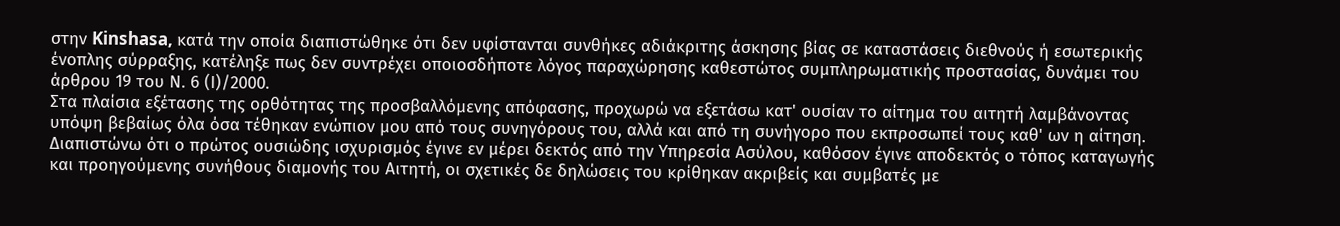στην Kinshasa, κατά την οποία διαπιστώθηκε ότι δεν υφίστανται συνθήκες αδιάκριτης άσκησης βίας σε καταστάσεις διεθνούς ή εσωτερικής ένοπλης σύρραξης, κατέληξε πως δεν συντρέχει οποιοσδήποτε λόγος παραχώρησης καθεστώτος συμπληρωματικής προστασίας, δυνάμει του άρθρου 19 του Ν. 6 (Ι)/2000.
Στα πλαίσια εξέτασης της ορθότητας της προσβαλλόμενης απόφασης, προχωρώ να εξετάσω κατ' ουσίαν το αίτημα του αιτητή λαμβάνοντας υπόψη βεβαίως όλα όσα τέθηκαν ενώπιον μου από τους συνηγόρους του, αλλά και από τη συνήγορο που εκπροσωπεί τους καθ' ων η αίτηση. Διαπιστώνω ότι ο πρώτος ουσιώδης ισχυρισμός έγινε εν μέρει δεκτός από την Υπηρεσία Ασύλου, καθόσον έγινε αποδεκτός ο τόπος καταγωγής και προηγούμενης συνήθους διαμονής του Αιτητή, οι σχετικές δε δηλώσεις του κρίθηκαν ακριβείς και συμβατές με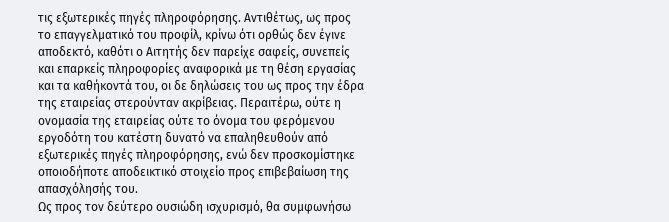τις εξωτερικές πηγές πληροφόρησης. Αντιθέτως, ως προς το επαγγελματικό του προφίλ, κρίνω ότι ορθώς δεν έγινε αποδεκτό, καθότι ο Αιτητής δεν παρείχε σαφείς, συνεπείς και επαρκείς πληροφορίες αναφορικά με τη θέση εργασίας και τα καθήκοντά του, οι δε δηλώσεις του ως προς την έδρα της εταιρείας στερούνταν ακρίβειας. Περαιτέρω, ούτε η ονομασία της εταιρείας ούτε το όνομα του φερόμενου εργοδότη του κατέστη δυνατό να επαληθευθούν από εξωτερικές πηγές πληροφόρησης, ενώ δεν προσκομίστηκε οποιοδήποτε αποδεικτικό στοιχείο προς επιβεβαίωση της απασχόλησής του.
Ως προς τον δεύτερο ουσιώδη ισχυρισμό, θα συμφωνήσω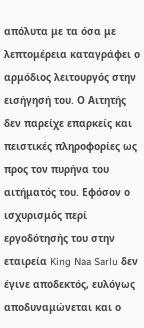απόλυτα με τα όσα με λεπτομέρεια καταγράφει ο αρμόδιος λειτουργός στην εισήγησή του. Ο Αιτητής δεν παρείχε επαρκείς και πειστικές πληροφορίες ως προς τον πυρήνα του αιτήματός του. Εφόσον ο ισχυρισμός περί εργοδότησής του στην εταιρεία King Naa Sarlu δεν έγινε αποδεκτός, ευλόγως αποδυναμώνεται και ο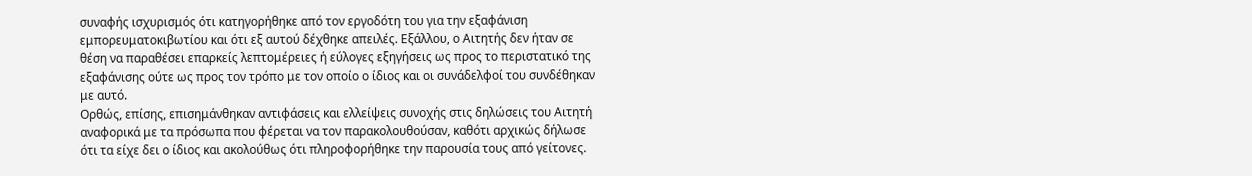συναφής ισχυρισμός ότι κατηγορήθηκε από τον εργοδότη του για την εξαφάνιση εμπορευματοκιβωτίου και ότι εξ αυτού δέχθηκε απειλές. Εξάλλου, ο Αιτητής δεν ήταν σε θέση να παραθέσει επαρκείς λεπτομέρειες ή εύλογες εξηγήσεις ως προς το περιστατικό της εξαφάνισης ούτε ως προς τον τρόπο με τον οποίο ο ίδιος και οι συνάδελφοί του συνδέθηκαν με αυτό.
Ορθώς, επίσης, επισημάνθηκαν αντιφάσεις και ελλείψεις συνοχής στις δηλώσεις του Αιτητή αναφορικά με τα πρόσωπα που φέρεται να τον παρακολουθούσαν, καθότι αρχικώς δήλωσε ότι τα είχε δει ο ίδιος και ακολούθως ότι πληροφορήθηκε την παρουσία τους από γείτονες.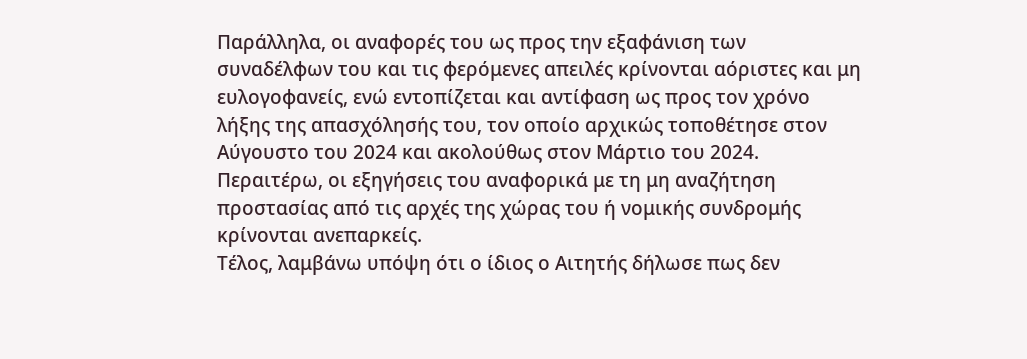Παράλληλα, οι αναφορές του ως προς την εξαφάνιση των συναδέλφων του και τις φερόμενες απειλές κρίνονται αόριστες και μη ευλογοφανείς, ενώ εντοπίζεται και αντίφαση ως προς τον χρόνο λήξης της απασχόλησής του, τον οποίο αρχικώς τοποθέτησε στον Αύγουστο του 2024 και ακολούθως στον Μάρτιο του 2024. Περαιτέρω, οι εξηγήσεις του αναφορικά με τη μη αναζήτηση προστασίας από τις αρχές της χώρας του ή νομικής συνδρομής κρίνονται ανεπαρκείς.
Τέλος, λαμβάνω υπόψη ότι ο ίδιος ο Αιτητής δήλωσε πως δεν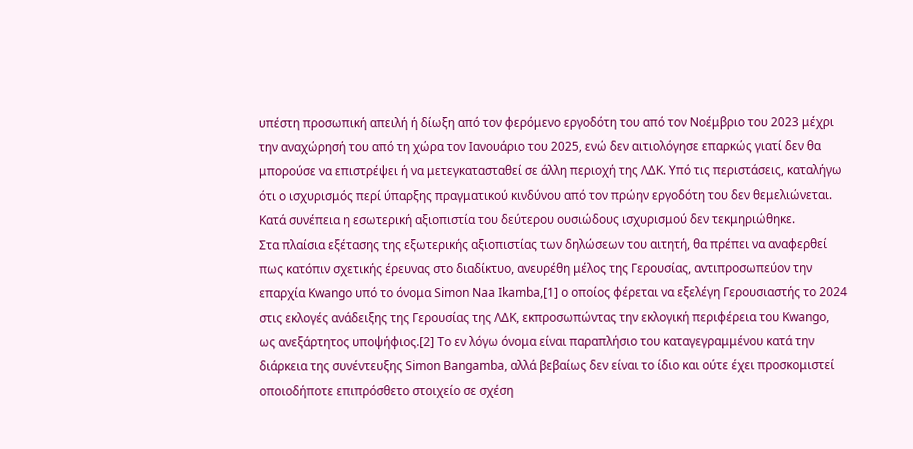υπέστη προσωπική απειλή ή δίωξη από τον φερόμενο εργοδότη του από τον Νοέμβριο του 2023 μέχρι την αναχώρησή του από τη χώρα τον Ιανουάριο του 2025, ενώ δεν αιτιολόγησε επαρκώς γιατί δεν θα μπορούσε να επιστρέψει ή να μετεγκατασταθεί σε άλλη περιοχή της ΛΔΚ. Υπό τις περιστάσεις, καταλήγω ότι ο ισχυρισμός περί ύπαρξης πραγματικού κινδύνου από τον πρώην εργοδότη του δεν θεμελιώνεται. Κατά συνέπεια η εσωτερική αξιοπιστία του δεύτερου ουσιώδους ισχυρισμού δεν τεκμηριώθηκε.
Στα πλαίσια εξέτασης της εξωτερικής αξιοπιστίας των δηλώσεων του αιτητή, θα πρέπει να αναφερθεί πως κατόπιν σχετικής έρευνας στο διαδίκτυο, ανευρέθη μέλος της Γερουσίας, αντιπροσωπεύον την επαρχία Kwango υπό το όνομα Simon Naa Ikamba,[1] ο οποίος φέρεται να εξελέγη Γερουσιαστής το 2024 στις εκλογές ανάδειξης της Γερουσίας της ΛΔΚ, εκπροσωπώντας την εκλογική περιφέρεια του Kwango, ως ανεξάρτητος υποψήφιος.[2] To εν λόγω όνομα είναι παραπλήσιο του καταγεγραμμένου κατά την διάρκεια της συνέντευξης Simon Bangamba, αλλά βεβαίως δεν είναι το ίδιο και ούτε έχει προσκομιστεί οποιοδήποτε επιπρόσθετο στοιχείο σε σχέση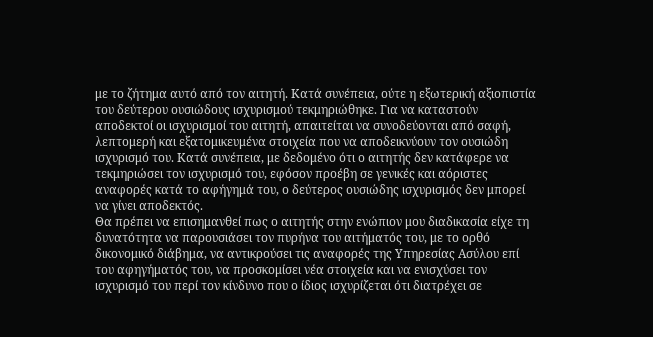με το ζήτημα αυτό από τον αιτητή. Κατά συνέπεια, ούτε η εξωτερική αξιοπιστία του δεύτερου ουσιώδους ισχυρισμού τεκμηριώθηκε. Για να καταστούν αποδεκτοί οι ισχυρισμοί του αιτητή, απαιτείται να συνοδεύονται από σαφή, λεπτομερή και εξατομικευμένα στοιχεία που να αποδεικνύουν τον ουσιώδη ισχυρισμό του. Κατά συνέπεια, με δεδομένο ότι ο αιτητής δεν κατάφερε να τεκμηριώσει τον ισχυρισμό του, εφόσον προέβη σε γενικές και αόριστες αναφορές κατά το αφήγημά του, ο δεύτερος ουσιώδης ισχυρισμός δεν μπορεί να γίνει αποδεκτός.
Θα πρέπει να επισημανθεί πως ο αιτητής στην ενώπιον μου διαδικασία είχε τη δυνατότητα να παρουσιάσει τον πυρήνα του αιτήματός του, με το ορθό δικονομικό διάβημα, να αντικρούσει τις αναφορές της Υπηρεσίας Ασύλου επί του αφηγήματός του, να προσκομίσει νέα στοιχεία και να ενισχύσει τον ισχυρισμό του περί τον κίνδυνο που ο ίδιος ισχυρίζεται ότι διατρέχει σε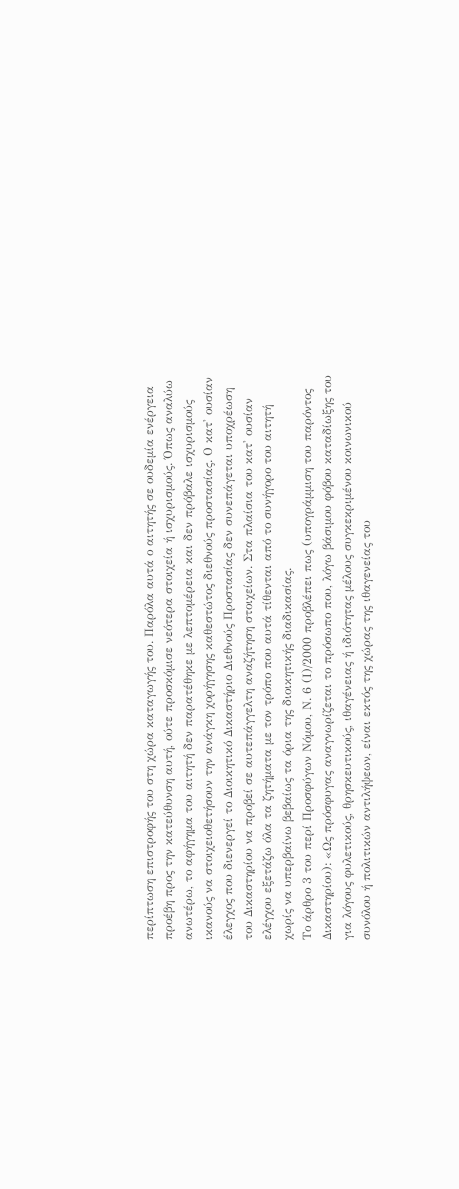περίπτωση επιστροφής του στη χώρα καταγωγής του. Παρόλα αυτά ο αιτητής σε ουδεμία ενέργεια προέβη προς την κατεύθυνση αυτή, ούτε προσκόμισε νεότερα στοιχεία ή ισχυρισμούς. Όπως αναλύω ανωτέρω, το αφήγημα του αιτητή δεν παρατέθηκε με λεπτομέρεια και δεν πρόβαλε ισχυρισμούς ικανούς να στοιχειοθετήσουν την ανάγκη χορήγησης καθεστώτος διεθνούς προστασίας. Ο κατ' ουσίαν έλεγχος που διενεργεί το Διοικητικό Δικαστήριο Διεθνούς Προστασίας δεν συνεπάγεται υποχρέωση του Δικαστηρίου να προβεί σε αυτεπάγγελτη αναζήτηση στοιχείων. Στα πλαίσια του κατ' ουσίαν ελέγχου εξετάζω όλα τα ζητήματα με τον τρόπο που αυτά τίθενται από το συνήγορο του αιτητή χωρίς να υπερβαίνω βεβαίως τα όρια της διοικητικής διαδικασίας.
Το άρθρο 3 του περί Προσφύγων Νόμου, Ν. 6 (Ι)/2000 προβλέπει πως (υπογράμμιση του παρόντος Δικαστηρίου): «Ως πρόσφυγας αναγνωρίζεται το πρόσωπο που, λόγω βάσιμου φόβου καταδίωξης του για λόγους φυλετικούς, θρησκευτικούς, ιθαγένειας ή ιδιότητας μέλους συγκεκριμένου κοινωνικού συνόλου ή πολιτικών αντιλήψεων, είναι εκτός της χώρας της ιθαγενείας του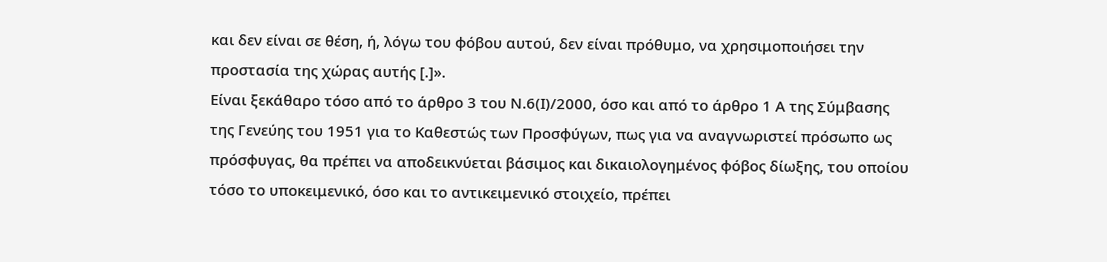και δεν είναι σε θέση, ή, λόγω του φόβου αυτού, δεν είναι πρόθυμο, να χρησιμοποιήσει την προστασία της χώρας αυτής [.]».
Είναι ξεκάθαρο τόσο από το άρθρο 3 του Ν.6(Ι)/2000, όσο και από το άρθρο 1 Α της Σύμβασης της Γενεύης του 1951 για το Καθεστώς των Προσφύγων, πως για να αναγνωριστεί πρόσωπο ως πρόσφυγας, θα πρέπει να αποδεικνύεται βάσιμος και δικαιολογημένος φόβος δίωξης, του οποίου τόσο το υποκειμενικό, όσο και το αντικειμενικό στοιχείο, πρέπει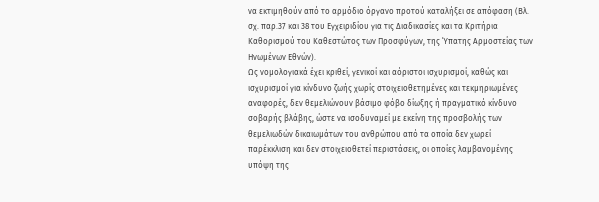να εκτιμηθούν από το αρμόδιο όργανο προτού καταλήξει σε απόφαση (Βλ. σχ. παρ.37 και 38 του Εγχειριδίου για τις Διαδικασίες και τα Κριτήρια Καθορισμού του Καθεστώτος των Προσφύγων, της Ύπατης Αρμοστείας των Ηνωμένων Εθνών).
Ως νομολογιακά έχει κριθεί, γενικοί και αόριστοι ισχυρισμοί, καθώς και ισχυρισμοί για κίνδυνο ζωής χωρίς στοιχειοθετημένες και τεκμηριωμένες αναφορές, δεν θεμελιώνουν βάσιμο φόβο δίωξης ή πραγματικό κίνδυνο σοβαρής βλάβης, ώστε να ισοδυναμεί με εκείνη της προσβολής των θεμελιωδών δικαιωμάτων του ανθρώπου από τα οποία δεν χωρεί παρέκκλιση και δεν στοιχειοθετεί περιστάσεις, οι οποίες λαμβανομένης υπόψη της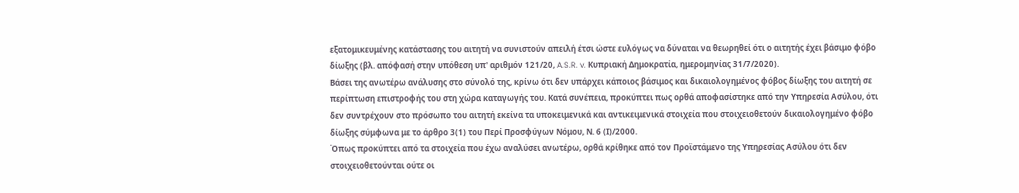εξατομικευμένης κατάστασης του αιτητή να συνιστούν απειλή έτσι ώστε ευλόγως να δύναται να θεωρηθεί ότι ο αιτητής έχει βάσιμο φόβο δίωξης (βλ. απόφασή στην υπόθεση υπ' αριθμόν 121/20, A.S.R. v. Κυπριακή Δημοκρατία, ημερομηνίας 31/7/2020).
Βάσει της ανωτέρω ανάλυσης στο σύνολό της, κρίνω ότι δεν υπάρχει κάποιος βάσιμος και δικαιολογημένος φόβος δίωξης του αιτητή σε περίπτωση επιστροφής του στη χώρα καταγωγής του. Κατά συνέπεια, προκύπτει πως ορθά αποφασίστηκε από την Υπηρεσία Ασύλου, ότι δεν συντρέχουν στο πρόσωπο του αιτητή εκείνα τα υποκειμενικά και αντικειμενικά στοιχεία που στοιχειοθετούν δικαιολογημένο φόβο δίωξης σύμφωνα με το άρθρο 3(1) του Περί Προσφύγων Νόμου, Ν. 6 (Ι)/2000.
Όπως προκύπτει από τα στοιχεία που έχω αναλύσει ανωτέρω, ορθά κρίθηκε από τον Προϊστάμενο της Υπηρεσίας Ασύλου ότι δεν στοιχειοθετούνται ούτε οι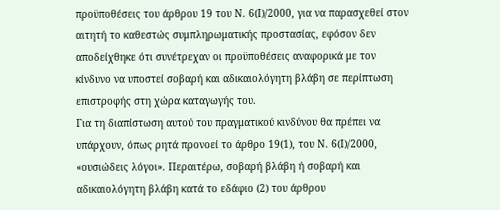προϋποθέσεις του άρθρου 19 του Ν. 6(Ι)/2000, για να παρασχεθεί στον αιτητή το καθεστώς συμπληρωματικής προστασίας, εφόσον δεν αποδείχθηκε ότι συνέτρεχαν οι προϋποθέσεις αναφορικά με τον κίνδυνο να υποστεί σοβαρή και αδικαιολόγητη βλάβη σε περίπτωση επιστροφής στη χώρα καταγωγής του.
Για τη διαπίστωση αυτού του πραγματικού κινδύνου θα πρέπει να υπάρχουν, όπως ρητά προνοεί το άρθρο 19(1), του Ν. 6(Ι)/2000, «ουσιώδεις λόγοι». Περαιτέρω, σοβαρή βλάβη ή σοβαρή και αδικαιολόγητη βλάβη κατά το εδάφιο (2) του άρθρου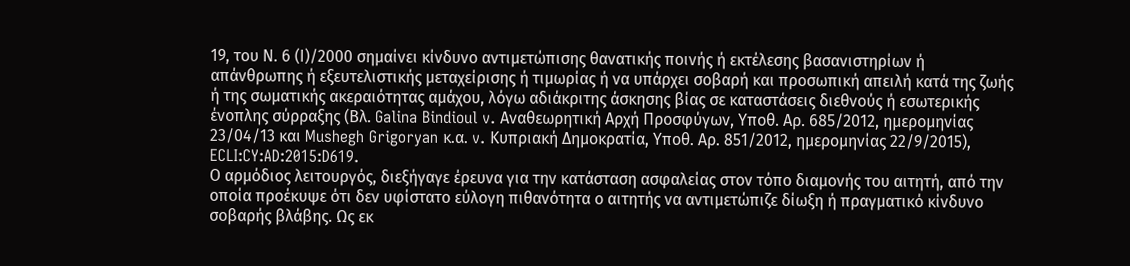19, του Ν. 6 (Ι)/2000 σημαίνει κίνδυνο αντιμετώπισης θανατικής ποινής ή εκτέλεσης βασανιστηρίων ή απάνθρωπης ή εξευτελιστικής μεταχείρισης ή τιμωρίας ή να υπάρχει σοβαρή και προσωπική απειλή κατά της ζωής ή της σωματικής ακεραιότητας αμάχου, λόγω αδιάκριτης άσκησης βίας σε καταστάσεις διεθνούς ή εσωτερικής ένοπλης σύρραξης (Βλ. Galina Bindioul v. Αναθεωρητική Αρχή Προσφύγων, Υποθ. Αρ. 685/2012, ημερομηνίας 23/04/13 και Mushegh Grigoryan κ.α. v. Κυπριακή Δημοκρατία, Υποθ. Αρ. 851/2012, ημερομηνίας 22/9/2015), ECLI:CY:AD:2015:D619.
Ο αρμόδιος λειτουργός, διεξήγαγε έρευνα για την κατάσταση ασφαλείας στον τόπο διαμονής του αιτητή, από την οποία προέκυψε ότι δεν υφίστατο εύλογη πιθανότητα ο αιτητής να αντιμετώπιζε δίωξη ή πραγματικό κίνδυνο σοβαρής βλάβης. Ως εκ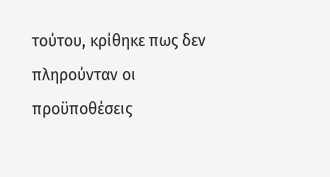τούτου, κρίθηκε πως δεν πληρούνταν οι προϋποθέσεις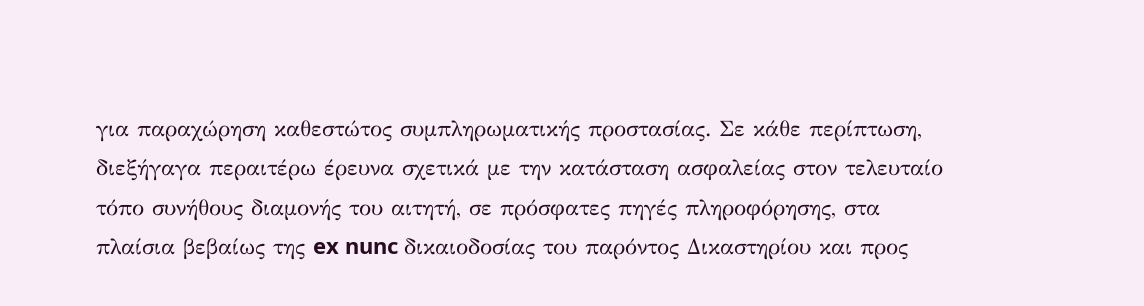για παραχώρηση καθεστώτος συμπληρωματικής προστασίας. Σε κάθε περίπτωση, διεξήγαγα περαιτέρω έρευνα σχετικά με την κατάσταση ασφαλείας στον τελευταίο τόπο συνήθους διαμονής του αιτητή, σε πρόσφατες πηγές πληροφόρησης, στα πλαίσια βεβαίως της ex nunc δικαιοδοσίας του παρόντος Δικαστηρίου και προς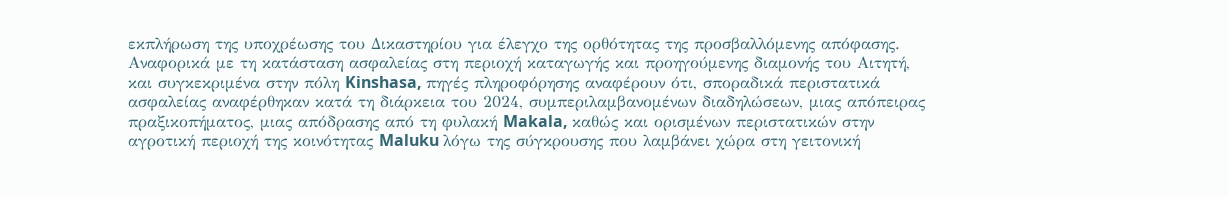εκπλήρωση της υποχρέωσης του Δικαστηρίου για έλεγχο της ορθότητας της προσβαλλόμενης απόφασης.
Αναφορικά με τη κατάσταση ασφαλείας στη περιοχή καταγωγής και προηγούμενης διαμονής του Αιτητή, και συγκεκριμένα στην πόλη Kinshasa, πηγές πληροφόρησης αναφέρουν ότι, σποραδικά περιστατικά ασφαλείας αναφέρθηκαν κατά τη διάρκεια του 2024, συμπεριλαμβανομένων διαδηλώσεων, μιας απόπειρας πραξικοπήματος, μιας απόδρασης από τη φυλακή Makala, καθώς και ορισμένων περιστατικών στην αγροτική περιοχή της κοινότητας Maluku λόγω της σύγκρουσης που λαμβάνει χώρα στη γειτονική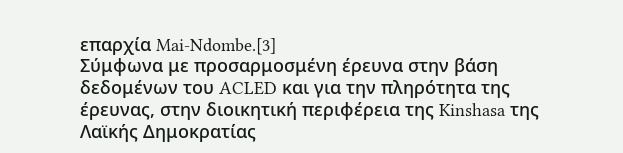επαρχία Mai-Ndombe.[3]
Σύμφωνα με προσαρμοσμένη έρευνα στην βάση δεδομένων του ACLED και για την πληρότητα της έρευνας, στην διοικητική περιφέρεια της Kinshasa της Λαϊκής Δημοκρατίας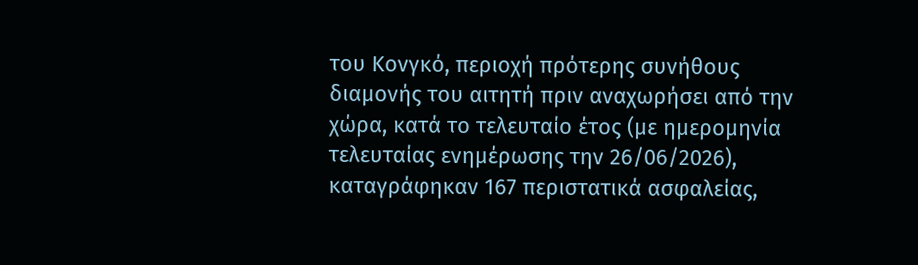του Κονγκό, περιοχή πρότερης συνήθους διαμονής του αιτητή πριν αναχωρήσει από την χώρα, κατά το τελευταίο έτος (με ημερομηνία τελευταίας ενημέρωσης την 26/06/2026), καταγράφηκαν 167 περιστατικά ασφαλείας,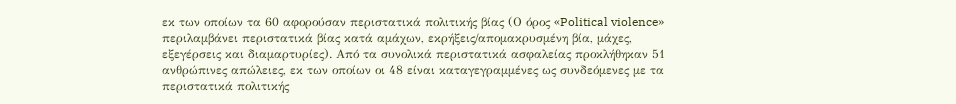εκ των οποίων τα 60 αφορούσαν περιστατικά πολιτικής βίας (Ο όρος «Political violence» περιλαμβάνει περιστατικά βίας κατά αμάχων, εκρήξεις/απομακρυσμένη βία, μάχες, εξεγέρσεις και διαμαρτυρίες). Από τα συνολικά περιστατικά ασφαλείας προκλήθηκαν 51 ανθρώπινες απώλειες, εκ των οποίων οι 48 είναι καταγεγραμμένες ως συνδεόμενες με τα περιστατικά πολιτικής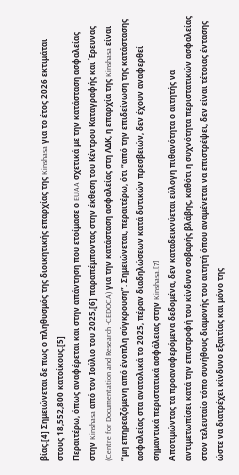βίας.[4] Σημειώνεται δε πως ο πληθυσμός της διοικητικής επαρχίας της Kinshasa για το έτος 2026 εκτιμάται στους 18,552,800 κατοίκους.[5]
Περαιτέρω, όπως αναφέρεται και στην απάντηση που ετοίμασε ο EUAA σχετικά με την κατάσταση ασφαλείας στην Kinshasa από τον Ιούλιο του 2025,[6] παραπέμποντας στην έκθεση του Κέντρου Καταγραφής και Έρευνας (Centre for Documentation and Research -CEDOCA) για την κατάσταση ασφαλείας στη ΛΔΚ, η επαρχία της Kinshasa είναι “μη επηρεαζόμενη από ένοπλη σύγκρουση”. Σημειώνεται, περαιτέρω, ότι “από την επιδείνωση της κατάστασης ασφαλείας στα ανατολικά το 2025, πέραν διαδηλώσεων κατά δυτικών πρεσβειών, δεν έχουν αναφερθεί σημαντικά περιστατικά ασφάλειας στην Kinshasa.[7]
Αποτιμώντας τα προαναφερόμενα δεδομένα, δεν καταδεικνύεται εύλογη πιθανότητα ο αιτητής να αντιμετωπίσει κατά την επιστροφή του κίνδυνο σοβαρής βλάβης, καθότι η συχνότητα περιστατικών ασφαλείας στον τελευταίο τόπο συνήθους διαμονής του αιτητή όπου αναμένεται να επιστρέψει, δεν είναι τέτοιας έντασης ώστε να διατρέχει κίνδυνο εξαιτίας και μόνο της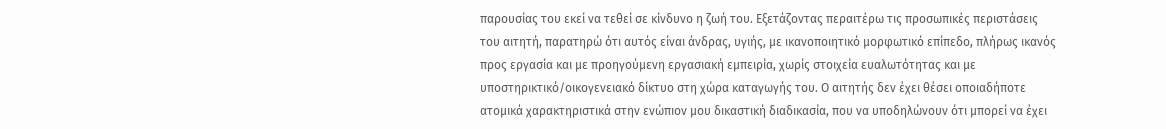παρουσίας του εκεί να τεθεί σε κίνδυνο η ζωή του. Εξετάζοντας περαιτέρω τις προσωπικές περιστάσεις του αιτητή, παρατηρώ ότι αυτός είναι άνδρας, υγιής, με ικανοποιητικό μορφωτικό επίπεδο, πλήρως ικανός προς εργασία και με προηγούμενη εργασιακή εμπειρία, χωρίς στοιχεία ευαλωτότητας και με υποστηρικτικό/οικογενειακό δίκτυο στη χώρα καταγωγής του. Ο αιτητής δεν έχει θέσει οποιαδήποτε ατομικά χαρακτηριστικά στην ενώπιον μου δικαστική διαδικασία, που να υποδηλώνουν ότι μπορεί να έχει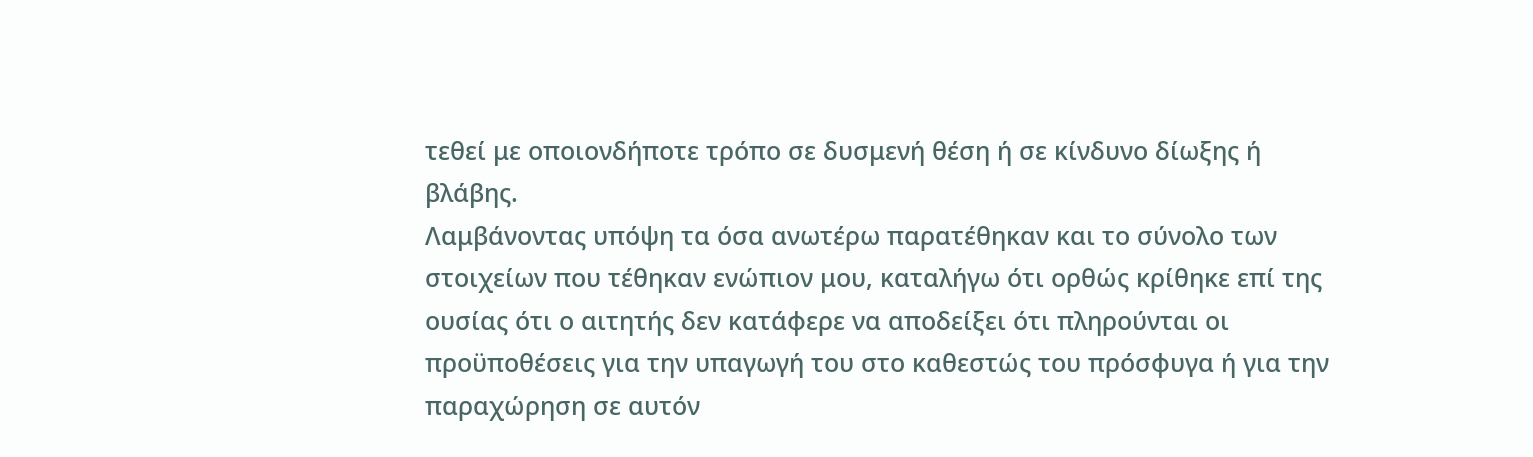τεθεί με οποιονδήποτε τρόπο σε δυσμενή θέση ή σε κίνδυνο δίωξης ή βλάβης.
Λαμβάνοντας υπόψη τα όσα ανωτέρω παρατέθηκαν και το σύνολο των στοιχείων που τέθηκαν ενώπιον μου, καταλήγω ότι ορθώς κρίθηκε επί της ουσίας ότι ο αιτητής δεν κατάφερε να αποδείξει ότι πληρούνται οι προϋποθέσεις για την υπαγωγή του στο καθεστώς του πρόσφυγα ή για την παραχώρηση σε αυτόν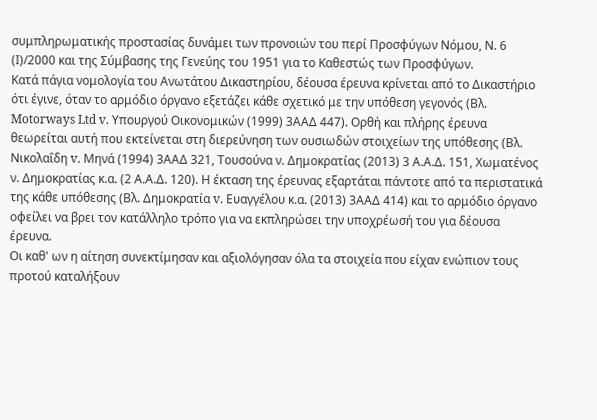συμπληρωματικής προστασίας δυνάμει των προνοιών του περί Προσφύγων Νόμου, Ν. 6 (Ι)/2000 και της Σύμβασης της Γενεύης του 1951 για το Καθεστώς των Προσφύγων.
Κατά πάγια νομολογία του Ανωτάτου Δικαστηρίου, δέουσα έρευνα κρίνεται από το Δικαστήριο ότι έγινε, όταν το αρμόδιο όργανο εξετάζει κάθε σχετικό με την υπόθεση γεγονός (Βλ. Motorways Ltd v. Υπουργού Οικονομικών (1999) 3ΑΑΔ 447). Ορθή και πλήρης έρευνα θεωρείται αυτή που εκτείνεται στη διερεύνηση των ουσιωδών στοιχείων της υπόθεσης (Βλ. Νικολαΐδη v. Μηνά (1994) 3ΑΑΔ 321, Τουσούνα ν. Δημοκρατίας (2013) 3 Α.Α.Δ. 151, Χωματένος ν. Δημοκρατίας κ.α. (2 Α.Α.Δ. 120). Η έκταση της έρευνας εξαρτάται πάντοτε από τα περιστατικά της κάθε υπόθεσης (Βλ. Δημοκρατία v. Ευαγγέλου κ.α. (2013) 3ΑΑΔ 414) και το αρμόδιο όργανο οφείλει να βρει τον κατάλληλο τρόπο για να εκπληρώσει την υποχρέωσή του για δέουσα έρευνα.
Οι καθ' ων η αίτηση συνεκτίμησαν και αξιολόγησαν όλα τα στοιχεία που είχαν ενώπιον τους προτού καταλήξουν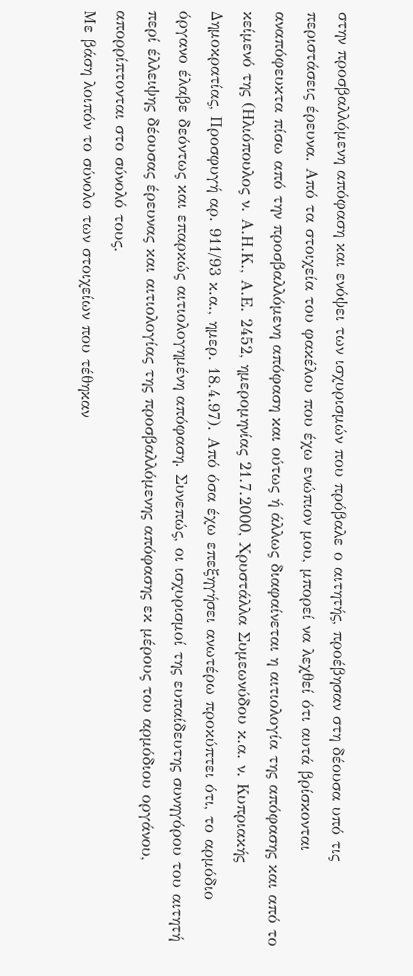στην προσβαλλόμενη απόφαση και ενόψει των ισχυρισμών που πρόβαλε ο αιτητής, προέβησαν στη δέουσα υπό τις περιστάσεις έρευνα. Από τα στοιχεία του φακέλου που έχω ενώπιον μου, μπορεί να λεχθεί ότι αυτά βρίσκονται αναπόφευκτα πίσω από την προσβαλλόμενη απόφαση και ούτως ή άλλως διαφαίνεται η αιτιολογία της απόφασης και από το κείμενό της (Ηλιόπουλος ν. Α.Η.Κ., Α.Ε. 2452, ημερομηνίας 21.7.2000, Χρυστάλλα Συμεωνύδου κ.α. ν. Κυπριακής Δημοκρατίας, Προσφυγή αρ. 911/93 κ.α., ημερ. 18.4.97). Από όσα έχω επεξηγήσει ανωτέρω προκύπτει ότι, το αρμόδιο όργανο έλαβε δεόντως και επαρκώς αιτιολογημένη απόφαση. Συνεπώς, οι ισχυρισμοί της ευπαίδευτης συνηγόρου του αιτητή περί έλλειψης δέουσας έρευνας και αιτιολογίας της προσβαλλόμενης απόφασης εκ μέρους του αρμόδιου οργάνου, απορρίπτονται στο σύνολό τους.
Με βάση λοιπόν το σύνολο των στοιχείων που τέθηκαν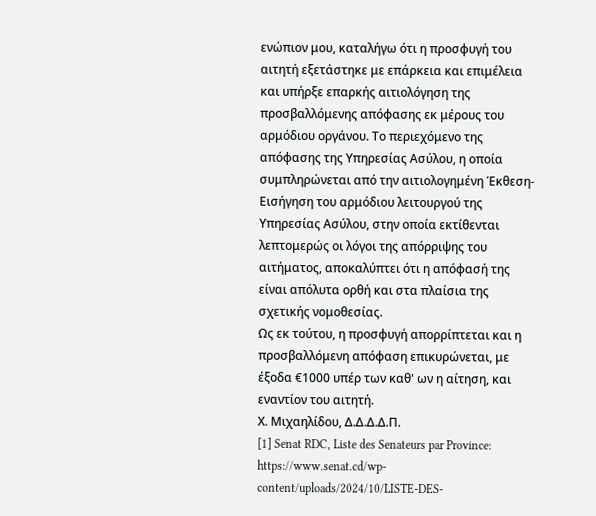ενώπιον μου, καταλήγω ότι η προσφυγή του αιτητή εξετάστηκε με επάρκεια και επιμέλεια και υπήρξε επαρκής αιτιολόγηση της προσβαλλόμενης απόφασης εκ μέρους του αρμόδιου οργάνου. Το περιεχόμενο της απόφασης της Υπηρεσίας Ασύλου, η οποία συμπληρώνεται από την αιτιολογημένη Έκθεση-Εισήγηση του αρμόδιου λειτουργού της Υπηρεσίας Ασύλου, στην οποία εκτίθενται λεπτομερώς οι λόγοι της απόρριψης του αιτήματος, αποκαλύπτει ότι η απόφασή της είναι απόλυτα ορθή και στα πλαίσια της σχετικής νομοθεσίας.
Ως εκ τούτου, η προσφυγή απορρίπτεται και η προσβαλλόμενη απόφαση επικυρώνεται, με έξοδα €1000 υπέρ των καθ' ων η αίτηση, και εναντίον του αιτητή.
Χ. Μιχαηλίδου, Δ.Δ.Δ.Δ.Π.
[1] Senat RDC, Liste des Senateurs par Province: https://www.senat.cd/wp-content/uploads/2024/10/LISTE-DES-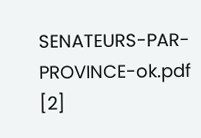SENATEURS-PAR-PROVINCE-ok.pdf
[2]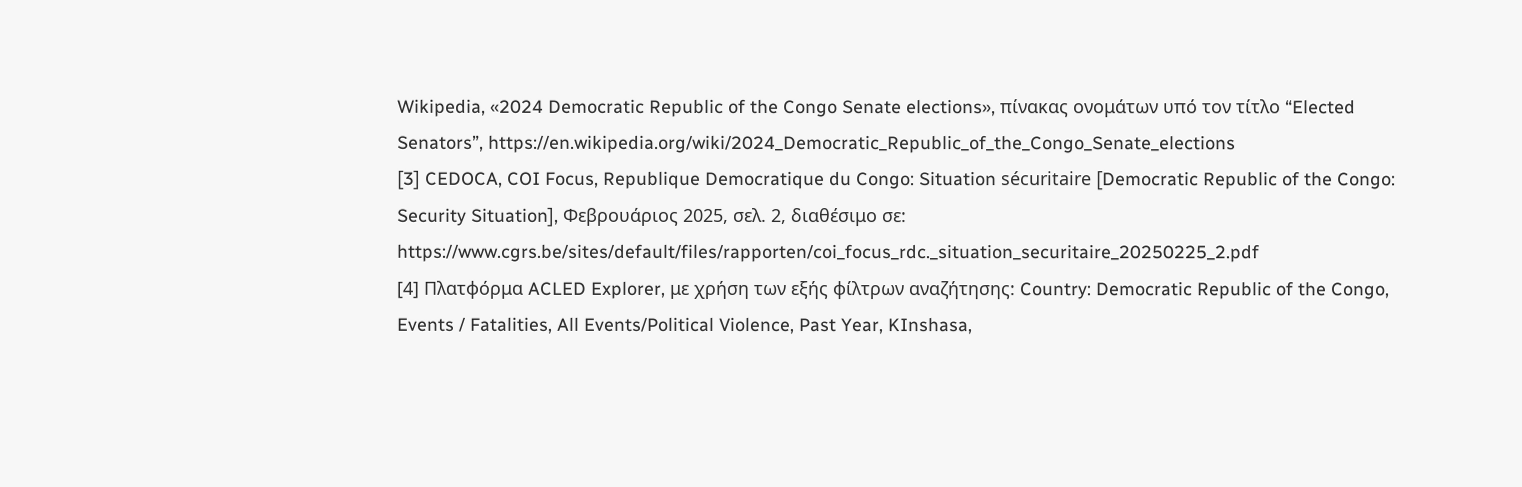Wikipedia, «2024 Democratic Republic of the Congo Senate elections», πίνακας ονομάτων υπό τον τίτλο “Elected Senators”, https://en.wikipedia.org/wiki/2024_Democratic_Republic_of_the_Congo_Senate_elections
[3] CEDOCA, COI Focus, Republique Democratique du Congo: Situation sécuritaire [Democratic Republic of the Congo: Security Situation], Φεβρουάριος 2025, σελ. 2, διαθέσιμο σε: https://www.cgrs.be/sites/default/files/rapporten/coi_focus_rdc._situation_securitaire_20250225_2.pdf
[4] Πλατφόρμα ACLED Explorer, με χρήση των εξής φίλτρων αναζήτησης: Country: Democratic Republic of the Congo, Events / Fatalities, All Events/Political Violence, Past Year, KInshasa,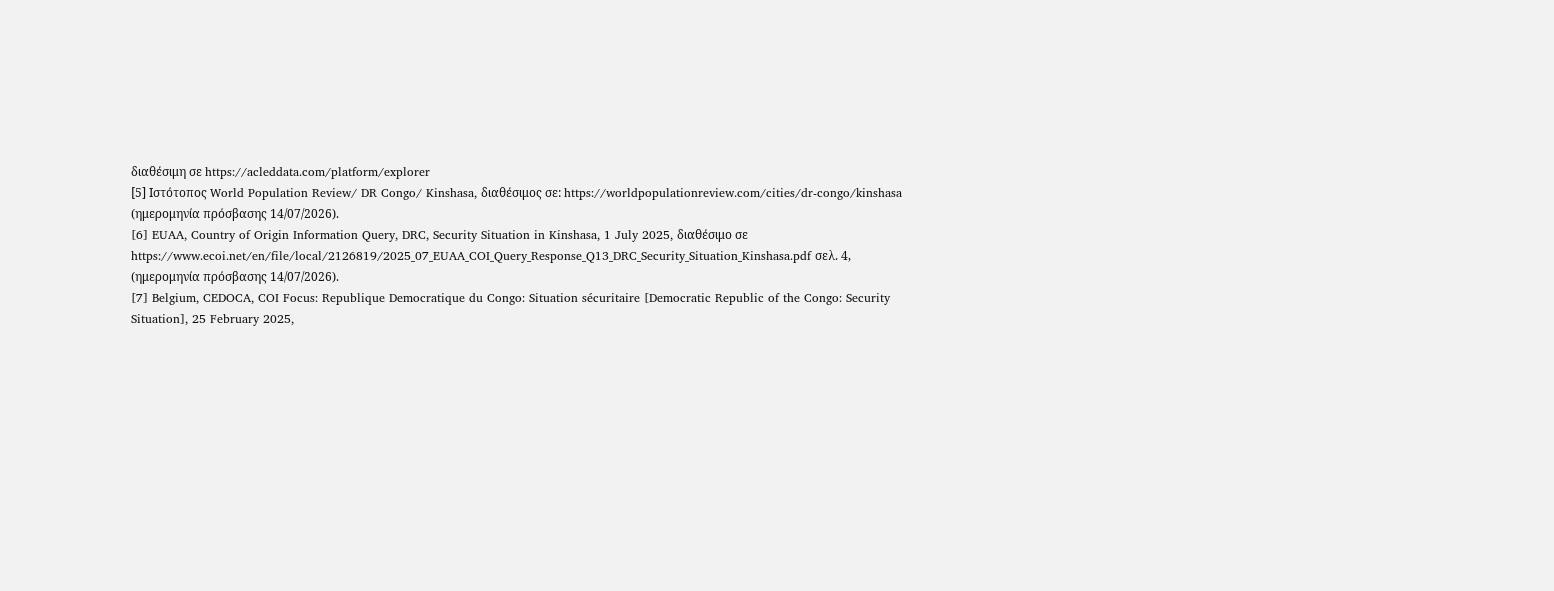διαθέσιμη σε https://acleddata.com/platform/explorer
[5] Ιστότοπος World Population Review/ DR Congo/ Kinshasa, διαθέσιμος σε: https://worldpopulationreview.com/cities/dr-congo/kinshasa (ημερομηνία πρόσβασης 14/07/2026).
[6] EUAA, Country of Origin Information Query, DRC, Security Situation in Kinshasa, 1 July 2025, διαθέσιμο σε https://www.ecoi.net/en/file/local/2126819/2025_07_EUAA_COI_Query_Response_Q13_DRC_Security_Situation_Kinshasa.pdf σελ. 4, (ημερομηνία πρόσβασης 14/07/2026).
[7] Belgium, CEDOCA, COI Focus: Republique Democratique du Congo: Situation sécuritaire [Democratic Republic of the Congo: Security Situation], 25 February 2025,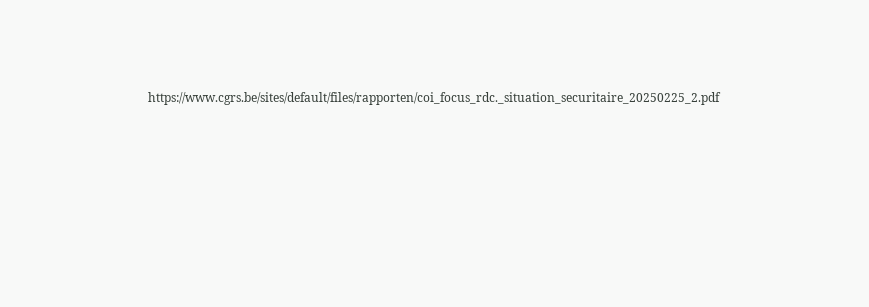https://www.cgrs.be/sites/default/files/rapporten/coi_focus_rdc._situation_securitaire_20250225_2.pdf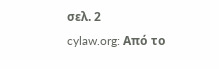σελ. 2
cylaw.org: Από το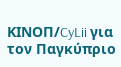ΚΙΝOΠ/CyLii για τον Παγκύπριο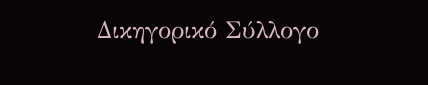Δικηγορικό Σύλλογο